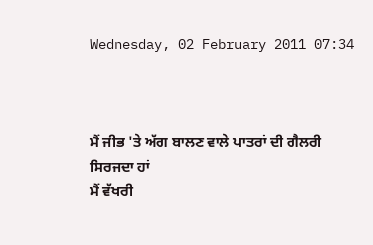Wednesday, 02 February 2011 07:34



ਮੈਂ ਜੀਭ 'ਤੇ ਅੱਗ ਬਾਲਣ ਵਾਲੇ ਪਾਤਰਾਂ ਦੀ ਗੈਲਰੀ ਸਿਰਜਦਾ ਹਾਂ
ਮੈਂ ਵੱਖਰੀ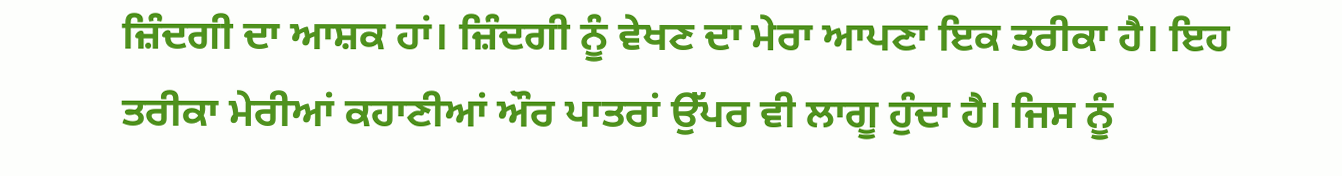ਜ਼ਿੰਦਗੀ ਦਾ ਆਸ਼ਕ ਹਾਂ। ਜ਼ਿੰਦਗੀ ਨੂੰ ਵੇਖਣ ਦਾ ਮੇਰਾ ਆਪਣਾ ਇਕ ਤਰੀਕਾ ਹੈ। ਇਹ ਤਰੀਕਾ ਮੇਰੀਆਂ ਕਹਾਣੀਆਂ ਔਰ ਪਾਤਰਾਂ ਉੱਪਰ ਵੀ ਲਾਗੂ ਹੁੰਦਾ ਹੈ। ਜਿਸ ਨੂੰ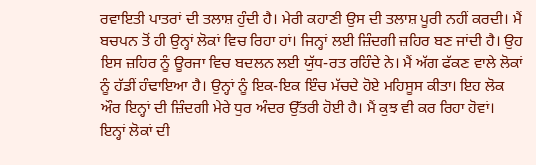ਰਵਾਇਤੀ ਪਾਤਰਾਂ ਦੀ ਤਲਾਸ਼ ਹੁੰਦੀ ਹੈ। ਮੇਰੀ ਕਹਾਣੀ ਉਸ ਦੀ ਤਲਾਸ਼ ਪੂਰੀ ਨਹੀਂ ਕਰਦੀ। ਮੈਂ ਬਚਪਨ ਤੋਂ ਹੀ ਉਨ੍ਹਾਂ ਲੋਕਾਂ ਵਿਚ ਰਿਹਾ ਹਾਂ। ਜਿਨ੍ਹਾਂ ਲਈ ਜ਼ਿੰਦਗੀ ਜ਼ਹਿਰ ਬਣ ਜਾਂਦੀ ਹੈ। ਉਹ ਇਸ ਜ਼ਹਿਰ ਨੂੰ ਊਰਜਾ ਵਿਚ ਬਦਲਨ ਲਈ ਯੁੱਧ-ਰਤ ਰਹਿੰਦੇ ਨੇ। ਮੈਂ ਅੱਗ ਫੱਕਣ ਵਾਲੇ ਲੋਕਾਂ ਨੂੰ ਹੱਡੀਂ ਹੰਢਾਇਆ ਹੈ। ਉਨ੍ਹਾਂ ਨੂੰ ਇਕ-ਇਕ ਇੰਚ ਮੱਚਦੇ ਹੋਏ ਮਹਿਸੂਸ ਕੀਤਾ। ਇਹ ਲੋਕ ਔਰ ਇਨ੍ਹਾਂ ਦੀ ਜ਼ਿੰਦਗੀ ਮੇਰੇ ਧੁਰ ਅੰਦਰ ਉੱਤਰੀ ਹੋਈ ਹੈ। ਮੈਂ ਕੁਝ ਵੀ ਕਰ ਰਿਹਾ ਹੋਵਾਂ। ਇਨ੍ਹਾਂ ਲੋਕਾਂ ਦੀ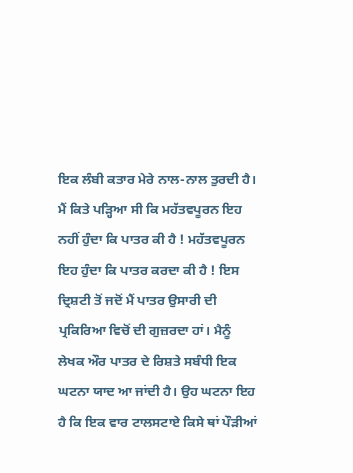ਇਕ ਲੰਬੀ ਕਤਾਰ ਮੇਰੇ ਨਾਲ-ਨਾਲ ਤੁਰਦੀ ਹੈ। ਮੈਂ ਕਿਤੇ ਪੜ੍ਹਿਆ ਸੀ ਕਿ ਮਹੱਤਵਪੂਰਨ ਇਹ ਨਹੀਂ ਹੁੰਦਾ ਕਿ ਪਾਤਰ ਕੀ ਹੈ ! ਮਹੱਤਵਪੂਰਨ ਇਹ ਹੁੰਦਾ ਕਿ ਪਾਤਰ ਕਰਦਾ ਕੀ ਹੈ ! ਇਸ ਦ੍ਰਿਸ਼ਟੀ ਤੋਂ ਜਦੋਂ ਮੈਂ ਪਾਤਰ ਉਸਾਰੀ ਦੀ ਪ੍ਰਕਿਰਿਆ ਵਿਚੋਂ ਦੀ ਗੁਜ਼ਰਦਾ ਹਾਂ। ਮੈਨੂੰ ਲੇਖਕ ਔਰ ਪਾਤਰ ਦੇ ਰਿਸ਼ਤੇ ਸਬੰਧੀ ਇਕ ਘਟਨਾ ਯਾਦ ਆ ਜਾਂਦੀ ਹੈ। ਉਹ ਘਟਨਾ ਇਹ ਹੈ ਕਿ ਇਕ ਵਾਰ ਟਾਲਸਟਾਏ ਕਿਸੇ ਥਾਂ ਪੌੜੀਆਂ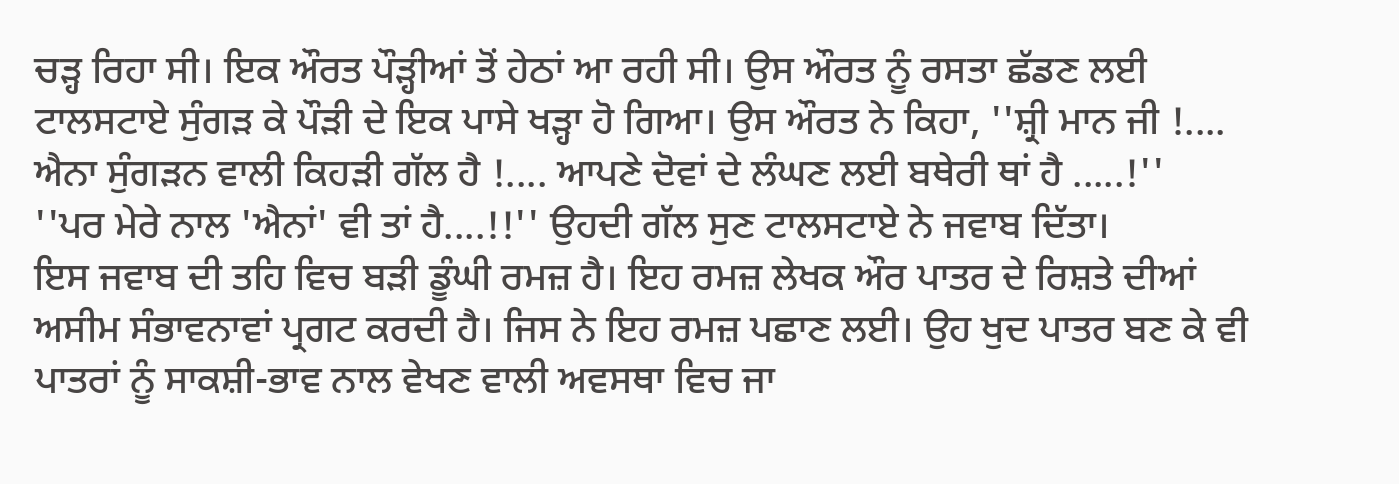ਚੜ੍ਹ ਰਿਹਾ ਸੀ। ਇਕ ਔਰਤ ਪੌੜ੍ਹੀਆਂ ਤੋਂ ਹੇਠਾਂ ਆ ਰਹੀ ਸੀ। ਉਸ ਔਰਤ ਨੂੰ ਰਸਤਾ ਛੱਡਣ ਲਈ ਟਾਲਸਟਾਏ ਸੁੰਗੜ ਕੇ ਪੌੜੀ ਦੇ ਇਕ ਪਾਸੇ ਖੜ੍ਹਾ ਹੋ ਗਿਆ। ਉਸ ਔਰਤ ਨੇ ਕਿਹਾ, ''ਸ਼੍ਰੀ ਮਾਨ ਜੀ !.... ਐਨਾ ਸੁੰਗੜਨ ਵਾਲੀ ਕਿਹੜੀ ਗੱਲ ਹੈ !.... ਆਪਣੇ ਦੋਵਾਂ ਦੇ ਲੰਘਣ ਲਈ ਬਥੇਰੀ ਥਾਂ ਹੈ .....!''
''ਪਰ ਮੇਰੇ ਨਾਲ 'ਐਨਾਂ' ਵੀ ਤਾਂ ਹੈ....!!'' ਉਹਦੀ ਗੱਲ ਸੁਣ ਟਾਲਸਟਾਏ ਨੇ ਜਵਾਬ ਦਿੱਤਾ।
ਇਸ ਜਵਾਬ ਦੀ ਤਹਿ ਵਿਚ ਬੜੀ ਡੂੰਘੀ ਰਮਜ਼ ਹੈ। ਇਹ ਰਮਜ਼ ਲੇਖਕ ਔਰ ਪਾਤਰ ਦੇ ਰਿਸ਼ਤੇ ਦੀਆਂ ਅਸੀਮ ਸੰਭਾਵਨਾਵਾਂ ਪ੍ਰਗਟ ਕਰਦੀ ਹੈ। ਜਿਸ ਨੇ ਇਹ ਰਮਜ਼ ਪਛਾਣ ਲਈ। ਉਹ ਖੁਦ ਪਾਤਰ ਬਣ ਕੇ ਵੀ ਪਾਤਰਾਂ ਨੂੰ ਸਾਕਸ਼ੀ-ਭਾਵ ਨਾਲ ਵੇਖਣ ਵਾਲੀ ਅਵਸਥਾ ਵਿਚ ਜਾ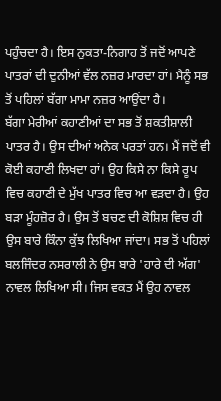ਪਹੁੰਚਦਾ ਹੈ। ਇਸ ਨੁਕਤਾ-ਨਿਗਾਹ ਤੋਂ ਜਦੋਂ ਆਪਣੇ ਪਾਤਰਾਂ ਦੀ ਦੁਨੀਆਂ ਵੱਲ ਨਜ਼ਰ ਮਾਰਦਾ ਹਾਂ। ਮੈਨੂੰ ਸਭ ਤੋਂ ਪਹਿਲਾਂ ਬੱਗਾ ਮਾਮਾ ਨਜ਼ਰ ਆਉਂਦਾ ਹੈ।
ਬੱਗਾ ਮੇਰੀਆਂ ਕਹਾਣੀਆਂ ਦਾ ਸਭ ਤੋਂ ਸ਼ਕਤੀਸ਼ਾਲੀ ਪਾਤਰ ਹੈ। ਉਸ ਦੀਆਂ ਅਨੇਕ ਪਰਤਾਂ ਹਨ। ਮੈਂ ਜਦੋਂ ਵੀ ਕੋਈ ਕਹਾਣੀ ਲਿਖਦਾ ਹਾਂ। ਉਹ ਕਿਸੇ ਨਾ ਕਿਸੇ ਰੂਪ ਵਿਚ ਕਹਾਣੀ ਦੇ ਮੁੱਖ ਪਾਤਰ ਵਿਚ ਆ ਵੜਦਾ ਹੈ। ਉਹ ਬੜਾ ਮੂੰਹਜ਼ੋਰ ਹੈ। ਉਸ ਤੋਂ ਬਚਣ ਦੀ ਕੋਸ਼ਿਸ਼ ਵਿਚ ਹੀ ਉਸ ਬਾਰੇ ਕਿੰਨਾ ਕੁੱਝ ਲਿਖਿਆ ਜਾਂਦਾ। ਸਭ ਤੋਂ ਪਹਿਲਾਂ ਬਲਜਿੰਦਰ ਨਸਰਾਲੀ ਨੇ ਉਸ ਬਾਰੇ 'ਹਾਰੇ ਦੀ ਅੱਗ' ਨਾਵਲ ਲਿਖਿਆ ਸੀ। ਜਿਸ ਵਕਤ ਮੈਂ ਉਹ ਨਾਵਲ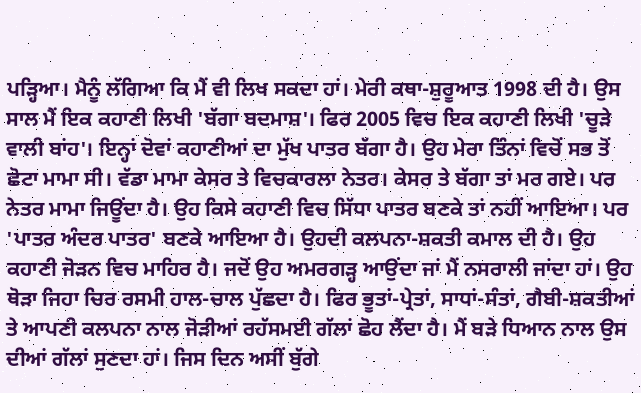ਪੜ੍ਹਿਆ। ਮੈਨੂੰ ਲੱਗਿਆ ਕਿ ਮੈਂ ਵੀ ਲਿਖ ਸਕਦਾ ਹਾਂ। ਮੇਰੀ ਕਥਾ-ਸ਼ੁਰੂਆਤ 1998 ਦੀ ਹੈ। ਉਸ ਸਾਲ ਮੈਂ ਇਕ ਕਹਾਣੀ ਲਿਖੀ 'ਬੱਗਾ ਬਦਮਾਸ਼'। ਫਿਰ 2005 ਵਿਚ ਇਕ ਕਹਾਣੀ ਲਿਖੀ 'ਚੂੜੇ ਵਾਲੀ ਬਾਂਹ'। ਇਨ੍ਹਾਂ ਦੋਵਾਂ ਕਹਾਣੀਆਂ ਦਾ ਮੁੱਖ ਪਾਤਰ ਬੱਗਾ ਹੈ। ਉਹ ਮੇਰਾ ਤਿੰਨਾਂ ਵਿਚੋਂ ਸਭ ਤੋਂ ਛੋਟਾ ਮਾਮਾ ਸੀ। ਵੱਡਾ ਮਾਮਾ ਕੇਸਰ ਤੇ ਵਿਚਕਾਰਲਾ ਨੇਤਰ। ਕੇਸਰ ਤੇ ਬੱਗਾ ਤਾਂ ਮਰ ਗਏ। ਪਰ ਨੇਤਰ ਮਾਮਾ ਜਿਊਂਦਾ ਹੈ। ਉਹ ਕਿਸੇ ਕਹਾਣੀ ਵਿਚ ਸਿੱਧਾ ਪਾਤਰ ਬਣਕੇ ਤਾਂ ਨਹੀਂ ਆਇਆ। ਪਰ 'ਪਾਤਰ ਅੰਦਰ ਪਾਤਰ' ਬਣਕੇ ਆਇਆ ਹੈ। ਉਹਦੀ ਕਲਪਨਾ-ਸ਼ਕਤੀ ਕਮਾਲ ਦੀ ਹੈ। ਉਹ ਕਹਾਣੀ ਜੋੜਨ ਵਿਚ ਮਾਹਿਰ ਹੈ। ਜਦੋਂ ਉਹ ਅਮਰਗੜ੍ਹ ਆਉਂਦਾ ਜਾਂ ਮੈਂ ਨਸਰਾਲੀ ਜਾਂਦਾ ਹਾਂ। ਉਹ ਥੋੜਾ ਜਿਹਾ ਚਿਰ ਰਸਮੀ ਹਾਲ-ਚਾਲ ਪੁੱਛਦਾ ਹੈ। ਫਿਰ ਭੂਤਾਂ-ਪ੍ਰੇਤਾਂ, ਸਾਧਾਂ-ਸੰਤਾਂ, ਗੈਬੀ-ਸ਼ਕਤੀਆਂ ਤੇ ਆਪਣੀ ਕਲਪਨਾ ਨਾਲ ਜੋੜੀਆਂ ਰਹੱਸਮਈ ਗੱਲਾਂ ਛੋਹ ਲੈਂਦਾ ਹੈ। ਮੈਂ ਬੜੇ ਧਿਆਨ ਨਾਲ ਉਸ ਦੀਆਂ ਗੱਲਾਂ ਸੁਣਦਾ ਹਾਂ। ਜਿਸ ਦਿਨ ਅਸੀਂ ਬੁੱਗੇ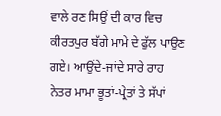ਵਾਲੇ ਰਣ ਸਿਉਂ ਦੀ ਕਾਰ ਵਿਚ ਕੀਰਤਪੁਰ ਬੱਗੇ ਮਾਮੇ ਦੇ ਫੁੱਲ ਪਾਉਣ ਗਏ। ਆਉਂਦੇ-ਜਾਂਦੇ ਸਾਰੇ ਰਾਹ ਨੇਤਰ ਮਾਮਾ ਭੂਤਾਂ-ਪ੍ਰੇਤਾਂ ਤੇ ਸੱਪਾਂ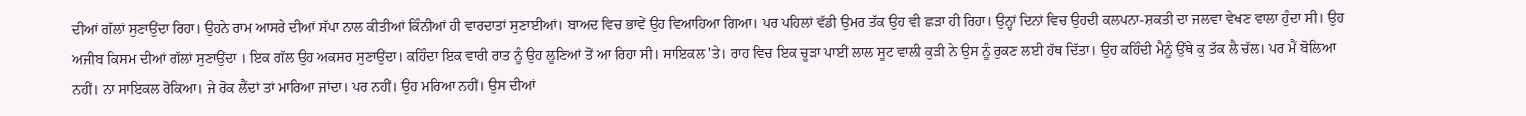ਦੀਆਂ ਗੱਲਾਂ ਸੁਣਾਉਂਦਾ ਰਿਹਾ। ਉਹਨੇ ਰਾਮ ਆਸਰੇ ਦੀਆਂ ਸੱਪਾ ਨਾਲ ਕੀਤੀਆਂ ਕਿੰਨੀਆਂ ਹੀ ਵਾਰਦਾਤਾਂ ਸੁਣਾਈਆਂ। ਬਾਅਦ ਵਿਚ ਭਾਵੇਂ ਉਹ ਵਿਆਹਿਆ ਗਿਆ। ਪਰ ਪਹਿਲਾਂ ਵੱਡੀ ਉਮਰ ਤੱਕ ਉਹ ਵੀ ਛੜਾ ਹੀ ਰਿਹਾ। ਉਨ੍ਹਾਂ ਦਿਨਾਂ ਵਿਚ ਉਹਦੀ ਕਲਪਨਾ-ਸ਼ਕਤੀ ਦਾ ਜਲਵਾ ਵੇਖਣ ਵਾਲਾ ਹੁੰਦਾ ਸੀ। ਉਹ ਅਜੀਬ ਕਿਸਮ ਦੀਆਂ ਗੱਲਾਂ ਸੁਣਾਉਂਦਾ । ਇਕ ਗੱਲ ਉਹ ਅਕਸਰ ਸੁਣਾਉਂਦਾ। ਕਹਿੰਦਾ ਇਕ ਵਾਰੀ ਰਾਤ ਨੂੰ ਉਹ ਲੂਣਿਆਂ ਤੋਂ ਆ ਰਿਹਾ ਸੀ। ਸਾਇਕਲ 'ਤੇ। ਰਾਹ ਵਿਚ ਇਕ ਚੂੜਾ ਪਾਈਂ ਲਾਲ ਸੂਟ ਵਾਲੀ ਕੁੜੀ ਨੇ ਉਸ ਨੂੰ ਰੁਕਣ ਲਈ ਹੱਥ ਦਿੱਤਾ। ਉਹ ਕਹਿੰਦੀ ਮੈਨੂੰ ਉੱਥੇ ਕੁ ਤੱਕ ਲੈ ਚੱਲ। ਪਰ ਮੈਂ ਬੋਲਿਆ ਨਹੀਂ। ਨਾ ਸਾਇਕਲ ਰੋਕਿਆ। ਜੇ ਰੋਕ ਲੈਂਦਾਂ ਤਾਂ ਮਾਰਿਆ ਜਾਂਦਾ। ਪਰ ਨਹੀਂ। ਉਹ ਮਰਿਆ ਨਹੀਂ। ਉਸ ਦੀਆਂ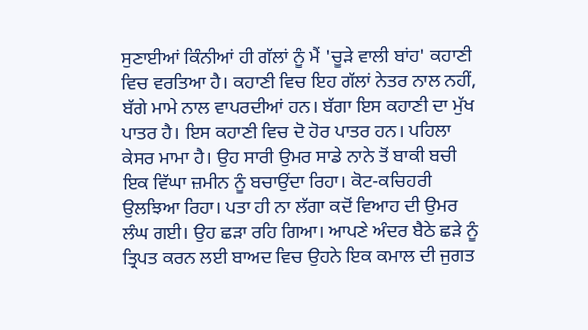ਸੁਣਾਈਆਂ ਕਿੰਨੀਆਂ ਹੀ ਗੱਲਾਂ ਨੂੰ ਮੈਂ 'ਚੂੜੇ ਵਾਲੀ ਬਾਂਹ' ਕਹਾਣੀ ਵਿਚ ਵਰਤਿਆ ਹੈ। ਕਹਾਣੀ ਵਿਚ ਇਹ ਗੱਲਾਂ ਨੇਤਰ ਨਾਲ ਨਹੀਂ, ਬੱਗੇ ਮਾਮੇ ਨਾਲ ਵਾਪਰਦੀਆਂ ਹਨ। ਬੱਗਾ ਇਸ ਕਹਾਣੀ ਦਾ ਮੁੱਖ ਪਾਤਰ ਹੈ। ਇਸ ਕਹਾਣੀ ਵਿਚ ਦੋ ਹੋਰ ਪਾਤਰ ਹਨ। ਪਹਿਲਾ ਕੇਸਰ ਮਾਮਾ ਹੈ। ਉਹ ਸਾਰੀ ਉਮਰ ਸਾਡੇ ਨਾਨੇ ਤੋਂ ਬਾਕੀ ਬਚੀ ਇਕ ਵਿੱਘਾ ਜ਼ਮੀਨ ਨੂੰ ਬਚਾਉਂਦਾ ਰਿਹਾ। ਕੋਟ-ਕਚਿਹਰੀ ਉਲਝਿਆ ਰਿਹਾ। ਪਤਾ ਹੀ ਨਾ ਲੱਗਾ ਕਦੋਂ ਵਿਆਹ ਦੀ ਉਮਰ ਲੰਘ ਗਈ। ਉਹ ਛੜਾ ਰਹਿ ਗਿਆ। ਆਪਣੇ ਅੰਦਰ ਬੈਠੇ ਛੜੇ ਨੂੰ ਤ੍ਰਿਪਤ ਕਰਨ ਲਈ ਬਾਅਦ ਵਿਚ ਉਹਨੇ ਇਕ ਕਮਾਲ ਦੀ ਜੁਗਤ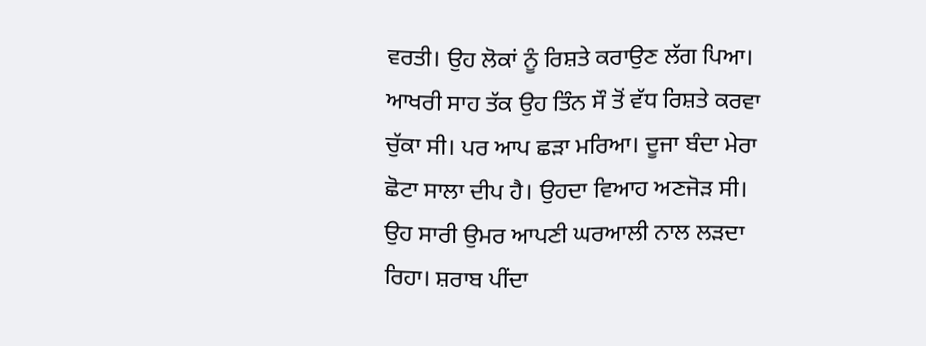ਵਰਤੀ। ਉਹ ਲੋਕਾਂ ਨੂੰ ਰਿਸ਼ਤੇ ਕਰਾਉਣ ਲੱਗ ਪਿਆ। ਆਖਰੀ ਸਾਹ ਤੱਕ ਉਹ ਤਿੰਨ ਸੌ ਤੋਂ ਵੱਧ ਰਿਸ਼ਤੇ ਕਰਵਾ ਚੁੱਕਾ ਸੀ। ਪਰ ਆਪ ਛੜਾ ਮਰਿਆ। ਦੂਜਾ ਬੰਦਾ ਮੇਰਾ ਛੋਟਾ ਸਾਲਾ ਦੀਪ ਹੈ। ਉਹਦਾ ਵਿਆਹ ਅਣਜੋੜ ਸੀ। ਉਹ ਸਾਰੀ ਉਮਰ ਆਪਣੀ ਘਰਆਲੀ ਨਾਲ ਲੜਦਾ ਰਿਹਾ। ਸ਼ਰਾਬ ਪੀਂਦਾ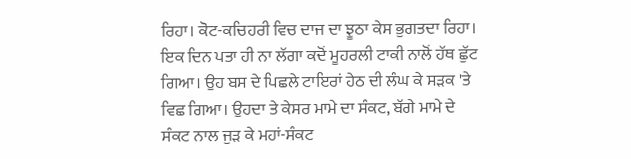ਰਿਹਾ। ਕੋਟ-ਕਚਿਹਰੀ ਵਿਚ ਦਾਜ ਦਾ ਝੂਠਾ ਕੇਸ ਭੁਗਤਦਾ ਰਿਹਾ। ਇਕ ਦਿਨ ਪਤਾ ਹੀ ਨਾ ਲੱਗਾ ਕਦੋਂ ਮੂਹਰਲੀ ਟਾਕੀ ਨਾਲੋਂ ਹੱਥ ਛੁੱਟ ਗਿਆ। ਉਹ ਬਸ ਦੇ ਪਿਛਲੇ ਟਾਇਰਾਂ ਹੇਠ ਦੀ ਲੰਘ ਕੇ ਸੜਕ 'ਤੇ ਵਿਛ ਗਿਆ। ਉਹਦਾ ਤੇ ਕੇਸਰ ਮਾਮੇ ਦਾ ਸੰਕਟ, ਬੱਗੇ ਮਾਮੇ ਦੇ ਸੰਕਟ ਨਾਲ ਜੁੜ ਕੇ ਮਹਾਂ-ਸੰਕਟ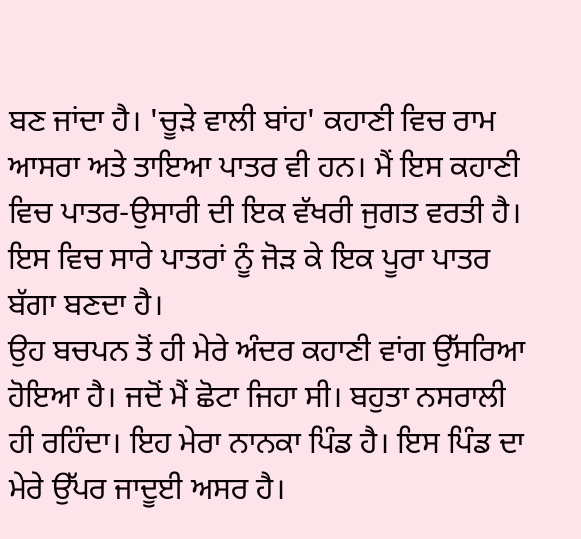ਬਣ ਜਾਂਦਾ ਹੈ। 'ਚੂੜੇ ਵਾਲੀ ਬਾਂਹ' ਕਹਾਣੀ ਵਿਚ ਰਾਮ ਆਸਰਾ ਅਤੇ ਤਾਇਆ ਪਾਤਰ ਵੀ ਹਨ। ਮੈਂ ਇਸ ਕਹਾਣੀ ਵਿਚ ਪਾਤਰ-ਉਸਾਰੀ ਦੀ ਇਕ ਵੱਖਰੀ ਜੁਗਤ ਵਰਤੀ ਹੈ। ਇਸ ਵਿਚ ਸਾਰੇ ਪਾਤਰਾਂ ਨੂੰ ਜੋੜ ਕੇ ਇਕ ਪੂਰਾ ਪਾਤਰ ਬੱਗਾ ਬਣਦਾ ਹੈ।
ਉਹ ਬਚਪਨ ਤੋਂ ਹੀ ਮੇਰੇ ਅੰਦਰ ਕਹਾਣੀ ਵਾਂਗ ਉੱਸਰਿਆ ਹੋਇਆ ਹੈ। ਜਦੋਂ ਮੈਂ ਛੋਟਾ ਜਿਹਾ ਸੀ। ਬਹੁਤਾ ਨਸਰਾਲੀ ਹੀ ਰਹਿੰਦਾ। ਇਹ ਮੇਰਾ ਨਾਨਕਾ ਪਿੰਡ ਹੈ। ਇਸ ਪਿੰਡ ਦਾ ਮੇਰੇ ਉੱਪਰ ਜਾਦੂਈ ਅਸਰ ਹੈ।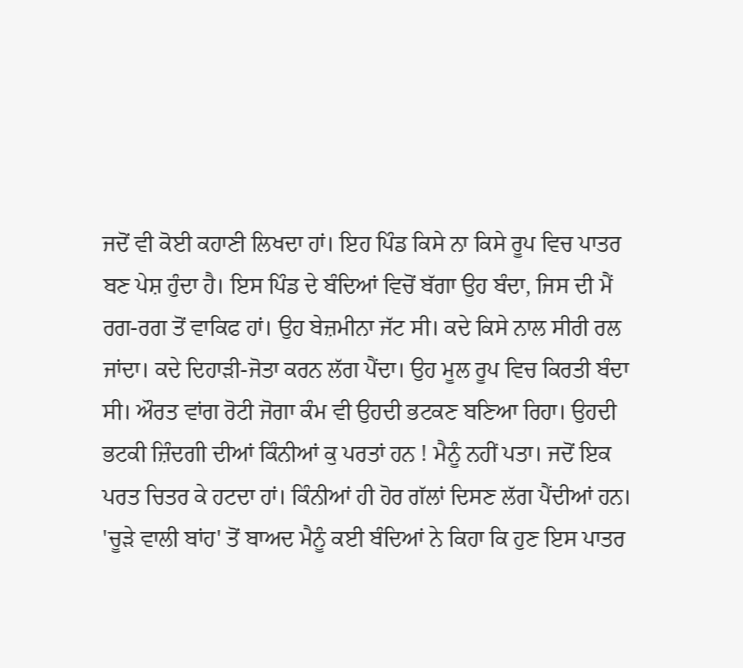ਜਦੋਂ ਵੀ ਕੋਈ ਕਹਾਣੀ ਲਿਖਦਾ ਹਾਂ। ਇਹ ਪਿੰਡ ਕਿਸੇ ਨਾ ਕਿਸੇ ਰੂਪ ਵਿਚ ਪਾਤਰ ਬਣ ਪੇਸ਼ ਹੁੰਦਾ ਹੈ। ਇਸ ਪਿੰਡ ਦੇ ਬੰਦਿਆਂ ਵਿਚੋਂ ਬੱਗਾ ਉਹ ਬੰਦਾ, ਜਿਸ ਦੀ ਮੈਂ ਰਗ-ਰਗ ਤੋਂ ਵਾਕਿਫ ਹਾਂ। ਉਹ ਬੇਜ਼ਮੀਨਾ ਜੱਟ ਸੀ। ਕਦੇ ਕਿਸੇ ਨਾਲ ਸੀਰੀ ਰਲ ਜਾਂਦਾ। ਕਦੇ ਦਿਹਾੜੀ-ਜੋਤਾ ਕਰਨ ਲੱਗ ਪੈਂਦਾ। ਉਹ ਮੂਲ ਰੂਪ ਵਿਚ ਕਿਰਤੀ ਬੰਦਾ ਸੀ। ਔਰਤ ਵਾਂਗ ਰੋਟੀ ਜੋਗਾ ਕੰਮ ਵੀ ਉਹਦੀ ਭਟਕਣ ਬਣਿਆ ਰਿਹਾ। ਉਹਦੀ ਭਟਕੀ ਜ਼ਿੰਦਗੀ ਦੀਆਂ ਕਿੰਨੀਆਂ ਕੁ ਪਰਤਾਂ ਹਨ ! ਮੈਨੂੰ ਨਹੀਂ ਪਤਾ। ਜਦੋਂ ਇਕ ਪਰਤ ਚਿਤਰ ਕੇ ਹਟਦਾ ਹਾਂ। ਕਿੰਨੀਆਂ ਹੀ ਹੋਰ ਗੱਲਾਂ ਦਿਸਣ ਲੱਗ ਪੈਂਦੀਆਂ ਹਨ। 'ਚੂੜੇ ਵਾਲੀ ਬਾਂਹ' ਤੋਂ ਬਾਅਦ ਮੈਨੂੰ ਕਈ ਬੰਦਿਆਂ ਨੇ ਕਿਹਾ ਕਿ ਹੁਣ ਇਸ ਪਾਤਰ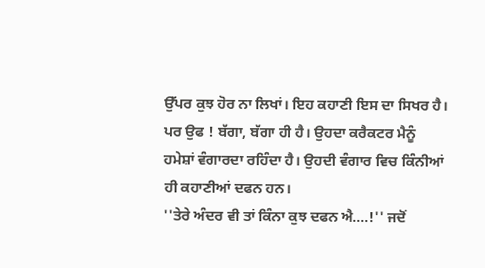ਉੱਪਰ ਕੁਝ ਹੋਰ ਨਾ ਲਿਖਾਂ। ਇਹ ਕਹਾਣੀ ਇਸ ਦਾ ਸਿਖਰ ਹੈ। ਪਰ ਉਫ ! ਬੱਗਾ, ਬੱਗਾ ਹੀ ਹੈ। ਉਹਦਾ ਕਰੈਕਟਰ ਮੈਨੂੰ ਹਮੇਸ਼ਾਂ ਵੰਗਾਰਦਾ ਰਹਿੰਦਾ ਹੈ। ਉਹਦੀ ਵੰਗਾਰ ਵਿਚ ਕਿੰਨੀਆਂ ਹੀ ਕਹਾਣੀਆਂ ਦਫਨ ਹਨ।
''ਤੇਰੇ ਅੰਦਰ ਵੀ ਤਾਂ ਕਿੰਨਾ ਕੁਝ ਦਫਨ ਐ....!'' ਜਦੋਂ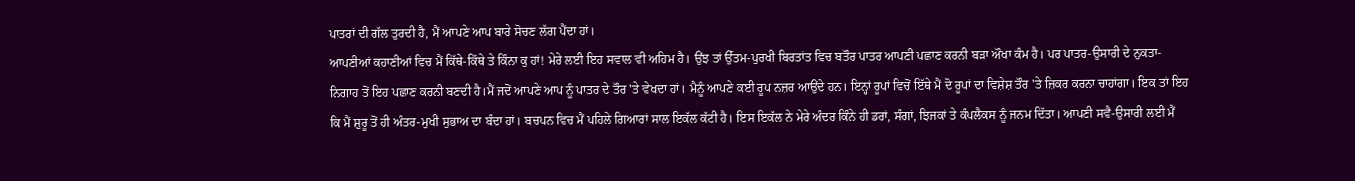ਪਾਤਰਾਂ ਦੀ ਗੱਲ ਤੁਰਦੀ ਹੈ, ਮੈਂ ਆਪਣੇ ਆਪ ਬਾਰੇ ਸੋਚਣ ਲੱਗ ਪੈਂਦਾ ਹਾਂ।
ਆਪਣੀਆਂ ਕਹਾਣੀਆਂ ਵਿਚ ਮੈਂ ਕਿੱਥੇ-ਕਿੱਥੇ ਤੇ ਕਿੰਨਾ ਕੁ ਹਾਂ! ਮੇਰੇ ਲਈ ਇਹ ਸਵਾਲ ਵੀ ਅਹਿਮ ਹੈ। ਉਂਝ ਤਾਂ ਉੱਤਮ-ਪੁਰਖੀ ਬਿਰਤਾਂਤ ਵਿਚ ਬਤੌਰ ਪਾਤਰ ਆਪਣੀ ਪਛਾਣ ਕਰਨੀ ਬੜਾ ਔਖਾ ਕੰਮ ਹੈ। ਪਰ ਪਾਤਰ-ਉਸਾਰੀ ਦੇ ਨੁਕਤਾ-ਨਿਗਾਹ ਤੋਂ ਇਹ ਪਛਾਣ ਕਰਨੀ ਬਣਦੀ ਹੈ।ਮੈਂ ਜਦੋਂ ਆਪਣੇ ਆਪ ਨੂੰ ਪਾਤਰ ਦੇ ਤੌਰ 'ਤੇ ਵੇਖਦਾ ਹਾਂ। ਮੈਨੂੰ ਆਪਣੇ ਕਈ ਰੂਪ ਨਜ਼ਰ ਆਉਂਦੇ ਹਨ। ਇਨ੍ਹਾਂ ਰੂਪਾਂ ਵਿਚੋਂ ਇੱਥੇ ਮੈਂ ਦੋ ਰੂਪਾਂ ਦਾ ਵਿਸ਼ੇਸ਼ ਤੌਰ 'ਤੇ ਜ਼ਿਕਰ ਕਰਨਾ ਚਾਹਾਂਗਾ। ਇਕ ਤਾਂ ਇਹ ਕਿ ਮੈਂ ਸ਼ੁਰੂ ਤੋਂ ਹੀ ਅੰਤਰ-ਮੁਖੀ ਸੁਭਾਅ ਦਾ ਬੰਦਾ ਹਾਂ। ਬਚਪਨ ਵਿਚ ਮੈਂ ਪਹਿਲੇ ਗਿਆਰਾਂ ਸਾਲ ਇਕੱਲ ਕੱਟੀ ਹੈ। ਇਸ ਇਕੱਲ ਨੇ ਮੇਰੇ ਅੰਦਰ ਕਿੰਨੇ ਹੀ ਡਰਾਂ, ਸੰਗਾਂ, ਝਿਜਕਾਂ ਤੇ ਕੰਪਲੈਕਸ ਨੂੰ ਜਨਮ ਦਿੱਤਾ। ਆਪਣੀ ਸਵੈ-ਉਸਾਰੀ ਲਈ ਮੈਂ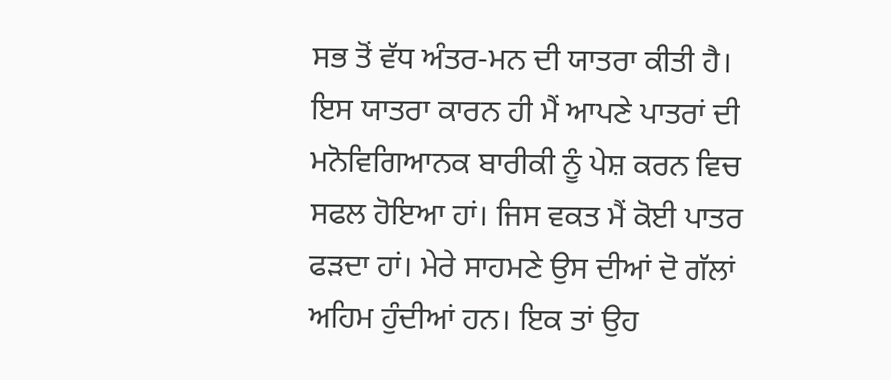ਸਭ ਤੋਂ ਵੱਧ ਅੰਤਰ-ਮਨ ਦੀ ਯਾਤਰਾ ਕੀਤੀ ਹੈ। ਇਸ ਯਾਤਰਾ ਕਾਰਨ ਹੀ ਮੈਂ ਆਪਣੇ ਪਾਤਰਾਂ ਦੀ ਮਨੋਵਿਗਿਆਨਕ ਬਾਰੀਕੀ ਨੂੰ ਪੇਸ਼ ਕਰਨ ਵਿਚ ਸਫਲ ਹੋਇਆ ਹਾਂ। ਜਿਸ ਵਕਤ ਮੈਂ ਕੋਈ ਪਾਤਰ ਫੜਦਾ ਹਾਂ। ਮੇਰੇ ਸਾਹਮਣੇ ਉਸ ਦੀਆਂ ਦੋ ਗੱਲਾਂ ਅਹਿਮ ਹੁੰਦੀਆਂ ਹਨ। ਇਕ ਤਾਂ ਉਹ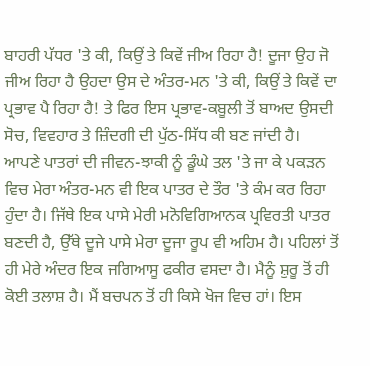ਬਾਹਰੀ ਪੱਧਰ 'ਤੇ ਕੀ, ਕਿਉਂ ਤੇ ਕਿਵੇਂ ਜੀਅ ਰਿਹਾ ਹੈ! ਦੂਜਾ ਉਹ ਜੋ ਜੀਅ ਰਿਹਾ ਹੈ ਉਹਦਾ ਉਸ ਦੇ ਅੰਤਰ-ਮਨ 'ਤੇ ਕੀ, ਕਿਉਂ ਤੇ ਕਿਵੇਂ ਦਾ ਪ੍ਰਭਾਵ ਪੈ ਰਿਹਾ ਹੈ! ਤੇ ਫਿਰ ਇਸ ਪ੍ਰਭਾਵ-ਕਬੂਲੀ ਤੋਂ ਬਾਅਦ ਉਸਦੀ ਸੋਚ, ਵਿਵਹਾਰ ਤੇ ਜ਼ਿੰਦਗੀ ਦੀ ਪੁੱਠ-ਸਿੱਧ ਕੀ ਬਣ ਜਾਂਦੀ ਹੈ। ਆਪਣੇ ਪਾਤਰਾਂ ਦੀ ਜੀਵਨ-ਝਾਕੀ ਨੂੰ ਡੂੰਘੇ ਤਲ 'ਤੇ ਜਾ ਕੇ ਪਕੜਨ ਵਿਚ ਮੇਰਾ ਅੰਤਰ-ਮਨ ਵੀ ਇਕ ਪਾਤਰ ਦੇ ਤੌਰ 'ਤੇ ਕੰਮ ਕਰ ਰਿਹਾ ਹੁੰਦਾ ਹੈ। ਜਿੱਥੇ ਇਕ ਪਾਸੇ ਮੇਰੀ ਮਨੋਵਿਗਿਆਨਕ ਪ੍ਰਵਿਰਤੀ ਪਾਤਰ ਬਣਦੀ ਹੈ, ਉੱਥੇ ਦੂਜੇ ਪਾਸੇ ਮੇਰਾ ਦੂਜਾ ਰੂਪ ਵੀ ਅਹਿਮ ਹੈ। ਪਹਿਲਾਂ ਤੋਂ ਹੀ ਮੇਰੇ ਅੰਦਰ ਇਕ ਜਗਿਆਸੂ ਫਕੀਰ ਵਸਦਾ ਹੈ। ਮੈਨੂੰ ਸ਼ੁਰੂ ਤੋਂ ਹੀ ਕੋਈ ਤਲਾਸ਼ ਹੈ। ਮੈਂ ਬਚਪਨ ਤੋਂ ਹੀ ਕਿਸੇ ਖੋਜ ਵਿਚ ਹਾਂ। ਇਸ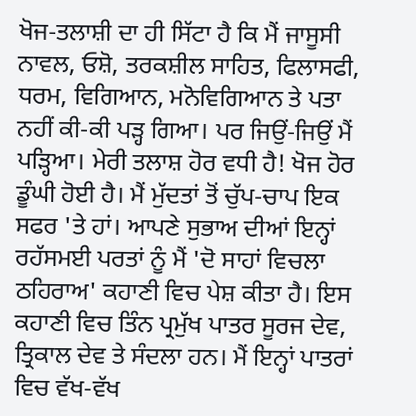ਖੋਜ-ਤਲਾਸ਼ੀ ਦਾ ਹੀ ਸਿੱਟਾ ਹੈ ਕਿ ਮੈਂ ਜਾਸੂਸੀ ਨਾਵਲ, ਓਸ਼ੋ, ਤਰਕਸ਼ੀਲ ਸਾਹਿਤ, ਫਿਲਾਸਫੀ, ਧਰਮ, ਵਿਗਿਆਨ, ਮਨੋਵਿਗਿਆਨ ਤੇ ਪਤਾ ਨਹੀਂ ਕੀ-ਕੀ ਪੜ੍ਹ ਗਿਆ। ਪਰ ਜਿਉਂ-ਜਿਉਂ ਮੈਂ ਪੜ੍ਹਿਆ। ਮੇਰੀ ਤਲਾਸ਼ ਹੋਰ ਵਧੀ ਹੈ! ਖੋਜ ਹੋਰ ਡੂੰਘੀ ਹੋਈ ਹੈ। ਮੈਂ ਮੁੱਦਤਾਂ ਤੋਂ ਚੁੱਪ-ਚਾਪ ਇਕ ਸਫਰ 'ਤੇ ਹਾਂ। ਆਪਣੇ ਸੁਭਾਅ ਦੀਆਂ ਇਨ੍ਹਾਂ ਰਹੱਸਮਈ ਪਰਤਾਂ ਨੂੰ ਮੈਂ 'ਦੋ ਸਾਹਾਂ ਵਿਚਲਾ ਠਹਿਰਾਅ' ਕਹਾਣੀ ਵਿਚ ਪੇਸ਼ ਕੀਤਾ ਹੈ। ਇਸ ਕਹਾਣੀ ਵਿਚ ਤਿੰਨ ਪ੍ਰਮੁੱਖ ਪਾਤਰ ਸੂਰਜ ਦੇਵ, ਤ੍ਰਿਕਾਲ ਦੇਵ ਤੇ ਸੰਦਲਾ ਹਨ। ਮੈਂ ਇਨ੍ਹਾਂ ਪਾਤਰਾਂ ਵਿਚ ਵੱਖ-ਵੱਖ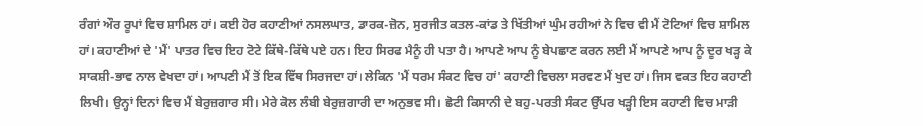ਰੰਗਾਂ ਔਰ ਰੂਪਾਂ ਵਿਚ ਸ਼ਾਮਿਲ ਹਾਂ। ਕਈ ਹੋਰ ਕਹਾਣੀਆਂ ਨਸਲਘਾਤ, ਡਾਰਕ-ਜ਼ੋਨ, ਸੁਰਜੀਤ ਕਤਲ-ਕਾਂਡ ਤੇ ਖਿੱਤੀਆਂ ਘੁੰਮ ਰਹੀਆਂ ਨੇ ਵਿਚ ਵੀ ਮੈਂ ਟੋਟਿਆਂ ਵਿਚ ਸ਼ਾਮਿਲ ਹਾਂ। ਕਹਾਣੀਆਂ ਦੇ 'ਮੈਂ' ਪਾਤਰ ਵਿਚ ਇਹ ਟੋਟੇ ਕਿੱਥੇ-ਕਿੱਥੇ ਪਏ ਹਨ। ਇਹ ਸਿਰਫ ਮੈਨੂੰ ਹੀ ਪਤਾ ਹੈ। ਆਪਣੇ ਆਪ ਨੂੰ ਬੇਪਛਾਣ ਕਰਨ ਲਈ ਮੈਂ ਆਪਣੇ ਆਪ ਨੂੰ ਦੂਰ ਖੜ੍ਹ ਕੇ ਸਾਕਸ਼ੀ-ਭਾਵ ਨਾਲ ਵੇਖਦਾ ਹਾਂ। ਆਪਣੀ ਮੈਂ ਤੋਂ ਇਕ ਵਿੱਥ ਸਿਰਜਦਾ ਹਾਂ। ਲੇਕਿਨ 'ਮੈਂ ਧਰਮ ਸੰਕਟ ਵਿਚ ਹਾਂ' ਕਹਾਣੀ ਵਿਚਲਾ ਸਰਵਣ ਮੈਂ ਖੁਦ ਹਾਂ। ਜਿਸ ਵਕਤ ਇਹ ਕਹਾਣੀ ਲਿਖੀ। ਉਨ੍ਹਾਂ ਦਿਨਾਂ ਵਿਚ ਮੈਂ ਬੇਰੁਜ਼ਗਾਰ ਸੀ। ਮੇਰੇ ਕੋਲ ਲੰਬੀ ਬੇਰੁਜ਼ਗਾਰੀ ਦਾ ਅਨੁਭਵ ਸੀ। ਛੋਟੀ ਕਿਸਾਨੀ ਦੇ ਬਹੁ-ਪਰਤੀ ਸੰਕਟ ਉੱਪਰ ਖੜ੍ਹੀ ਇਸ ਕਹਾਣੀ ਵਿਚ ਮਾੜੀ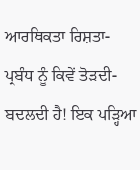ਆਰਥਿਕਤਾ ਰਿਸ਼ਤਾ-ਪ੍ਰਬੰਧ ਨੂੰ ਕਿਵੇਂ ਤੋੜਦੀ-ਬਦਲਦੀ ਹੈ! ਇਕ ਪੜ੍ਹਿਆ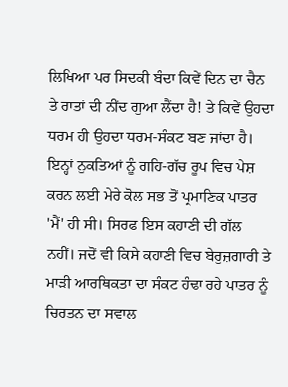ਲਿਖਿਆ ਪਰ ਸਿਦਕੀ ਬੰਦਾ ਕਿਵੇਂ ਦਿਨ ਦਾ ਚੈਨ ਤੇ ਰਾਤਾਂ ਦੀ ਨੀਂਦ ਗੁਆ ਲੈਂਦਾ ਹੈ! ਤੇ ਕਿਵੇਂ ਉਹਦਾ ਧਰਮ ਹੀ ਉਹਦਾ ਧਰਮ-ਸੰਕਟ ਬਣ ਜਾਂਦਾ ਹੈ। ਇਨ੍ਹਾਂ ਨੁਕਤਿਆਂ ਨੂੰ ਗਹਿ-ਗੱਚ ਰੂਪ ਵਿਚ ਪੇਸ਼ ਕਰਨ ਲਈ ਮੇਰੇ ਕੋਲ ਸਭ ਤੋਂ ਪ੍ਰਮਾਣਿਕ ਪਾਤਰ 'ਮੈਂ' ਹੀ ਸੀ। ਸਿਰਫ ਇਸ ਕਹਾਣੀ ਦੀ ਗੱਲ ਨਹੀਂ। ਜਦੋਂ ਵੀ ਕਿਸੇ ਕਹਾਣੀ ਵਿਚ ਬੇਰੁਜ਼ਗਾਰੀ ਤੇ ਮਾੜੀ ਆਰਥਿਕਤਾ ਦਾ ਸੰਕਟ ਹੰਢਾ ਰਹੇ ਪਾਤਰ ਨੂੰ ਚਿਰਤਨ ਦਾ ਸਵਾਲ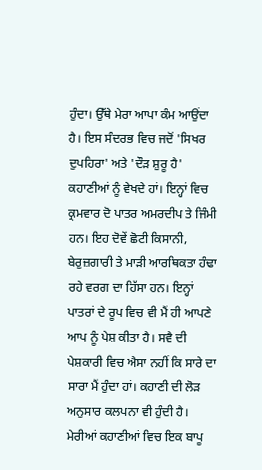ਹੁੰਦਾ। ਉੱਥੇ ਮੇਰਾ ਆਪਾ ਕੰਮ ਆਉਂਦਾ ਹੈ। ਇਸ ਸੰਦਰਭ ਵਿਚ ਜਦੋਂ 'ਸਿਖਰ ਦੁਪਹਿਰਾ' ਅਤੇ 'ਦੌੜ ਸ਼ੁਰੂ ਹੈ' ਕਹਾਣੀਆਂ ਨੂੰ ਵੇਖਦੇ ਹਾਂ। ਇਨ੍ਹਾਂ ਵਿਚ ਕ੍ਰਮਵਾਰ ਦੋ ਪਾਤਰ ਅਮਰਦੀਪ ਤੇ ਜਿੰਮੀ ਹਨ। ਇਹ ਦੋਵੇਂ ਛੋਟੀ ਕਿਸਾਨੀ, ਬੇਰੁਜ਼ਗਾਰੀ ਤੇ ਮਾੜੀ ਆਰਥਿਕਤਾ ਹੰਢਾ ਰਹੇ ਵਰਗ ਦਾ ਹਿੱਸਾ ਹਨ। ਇਨ੍ਹਾਂ ਪਾਤਰਾਂ ਦੇ ਰੂਪ ਵਿਚ ਵੀ ਮੈਂ ਹੀ ਆਪਣੇ ਆਪ ਨੂੰ ਪੇਸ਼ ਕੀਤਾ ਹੈ। ਸਵੈ ਦੀ ਪੇਸ਼ਕਾਰੀ ਵਿਚ ਐਸਾ ਨਹੀਂ ਕਿ ਸਾਰੇ ਦਾ ਸਾਰਾ ਮੈਂ ਹੁੰਦਾ ਹਾਂ। ਕਹਾਣੀ ਦੀ ਲੋੜ ਅਨੁਸਾਰ ਕਲਪਨਾ ਵੀ ਹੁੰਦੀ ਹੈ।
ਮੇਰੀਆਂ ਕਹਾਣੀਆਂ ਵਿਚ ਇਕ ਬਾਪੂ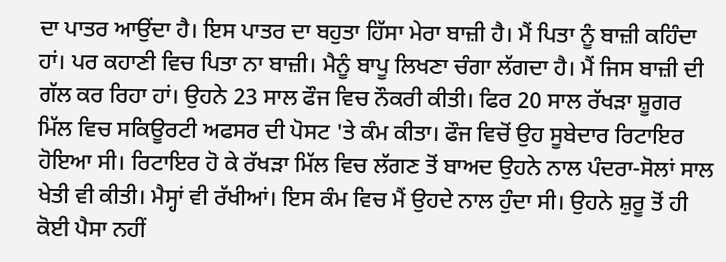ਦਾ ਪਾਤਰ ਆਉਂਦਾ ਹੈ। ਇਸ ਪਾਤਰ ਦਾ ਬਹੁਤਾ ਹਿੱਸਾ ਮੇਰਾ ਬਾਜ਼ੀ ਹੈ। ਮੈਂ ਪਿਤਾ ਨੂੰ ਬਾਜ਼ੀ ਕਹਿੰਦਾ ਹਾਂ। ਪਰ ਕਹਾਣੀ ਵਿਚ ਪਿਤਾ ਨਾ ਬਾਜ਼ੀ। ਮੈਨੂੰ ਬਾਪੂ ਲਿਖਣਾ ਚੰਗਾ ਲੱਗਦਾ ਹੈ। ਮੈਂ ਜਿਸ ਬਾਜ਼ੀ ਦੀ ਗੱਲ ਕਰ ਰਿਹਾ ਹਾਂ। ਉਹਨੇ 23 ਸਾਲ ਫੌਜ ਵਿਚ ਨੌਕਰੀ ਕੀਤੀ। ਫਿਰ 20 ਸਾਲ ਰੱਖੜਾ ਸ਼ੂਗਰ ਮਿੱਲ ਵਿਚ ਸਕਿਊਰਟੀ ਅਫਸਰ ਦੀ ਪੋਸਟ 'ਤੇ ਕੰਮ ਕੀਤਾ। ਫੌਜ ਵਿਚੋਂ ਉਹ ਸੂਬੇਦਾਰ ਰਿਟਾਇਰ ਹੋਇਆ ਸੀ। ਰਿਟਾਇਰ ਹੋ ਕੇ ਰੱਖੜਾ ਮਿੱਲ ਵਿਚ ਲੱਗਣ ਤੋਂ ਬਾਅਦ ਉਹਨੇ ਨਾਲ ਪੰਦਰਾ-ਸੋਲਾਂ ਸਾਲ ਖੇਤੀ ਵੀ ਕੀਤੀ। ਮੈਸ੍ਹਾਂ ਵੀ ਰੱਖੀਆਂ। ਇਸ ਕੰਮ ਵਿਚ ਮੈਂ ਉਹਦੇ ਨਾਲ ਹੁੰਦਾ ਸੀ। ਉਹਨੇ ਸ਼ੁਰੂ ਤੋਂ ਹੀ ਕੋਈ ਪੈਸਾ ਨਹੀਂ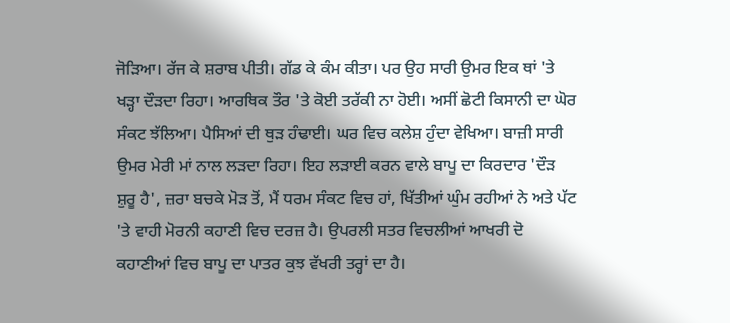ਜੋੜਿਆ। ਰੱਜ ਕੇ ਸ਼ਰਾਬ ਪੀਤੀ। ਗੱਡ ਕੇ ਕੰਮ ਕੀਤਾ। ਪਰ ਉਹ ਸਾਰੀ ਉਮਰ ਇਕ ਥਾਂ 'ਤੇ ਖੜ੍ਹਾ ਦੌੜਦਾ ਰਿਹਾ। ਆਰਥਿਕ ਤੌਰ 'ਤੇ ਕੋਈ ਤਰੱਕੀ ਨਾ ਹੋਈ। ਅਸੀਂ ਛੋਟੀ ਕਿਸਾਨੀ ਦਾ ਘੋਰ ਸੰਕਟ ਝੱਲਿਆ। ਪੈਸਿਆਂ ਦੀ ਥੁੜ ਹੰਢਾਈ। ਘਰ ਵਿਚ ਕਲੇਸ਼ ਹੁੰਦਾ ਵੇਖਿਆ। ਬਾਜ਼ੀ ਸਾਰੀ ਉਮਰ ਮੇਰੀ ਮਾਂ ਨਾਲ ਲੜਦਾ ਰਿਹਾ। ਇਹ ਲੜਾਈ ਕਰਨ ਵਾਲੇ ਬਾਪੂ ਦਾ ਕਿਰਦਾਰ 'ਦੌੜ ਸ਼ੁਰੂ ਹੈ', ਜ਼ਰਾ ਬਚਕੇ ਮੋੜ ਤੋਂ, ਮੈਂ ਧਰਮ ਸੰਕਟ ਵਿਚ ਹਾਂ, ਖਿੱਤੀਆਂ ਘੁੰਮ ਰਹੀਆਂ ਨੇ ਅਤੇ ਪੱਟ 'ਤੇ ਵਾਹੀ ਮੋਰਨੀ ਕਹਾਣੀ ਵਿਚ ਦਰਜ਼ ਹੈ। ਉਪਰਲੀ ਸਤਰ ਵਿਚਲੀਆਂ ਆਖਰੀ ਦੋ ਕਹਾਣੀਆਂ ਵਿਚ ਬਾਪੂ ਦਾ ਪਾਤਰ ਕੁਝ ਵੱਖਰੀ ਤਰ੍ਹਾਂ ਦਾ ਹੈ।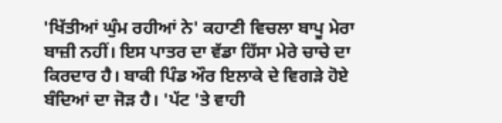'ਖਿੱਤੀਆਂ ਘੁੰਮ ਰਹੀਆਂ ਨੇ' ਕਹਾਣੀ ਵਿਚਲਾ ਬਾਪੂ ਮੇਰਾ ਬਾਜ਼ੀ ਨਹੀਂ। ਇਸ ਪਾਤਰ ਦਾ ਵੱਡਾ ਹਿੱਸਾ ਮੇਰੇ ਚਾਚੇ ਦਾ ਕਿਰਦਾਰ ਹੈ। ਬਾਕੀ ਪਿੰਡ ਔਰ ਇਲਾਕੇ ਦੇ ਵਿਗੜੇ ਹੋਏ ਬੰਦਿਆਂ ਦਾ ਜੋੜ ਹੈ। 'ਪੱਟ 'ਤੇ ਵਾਹੀ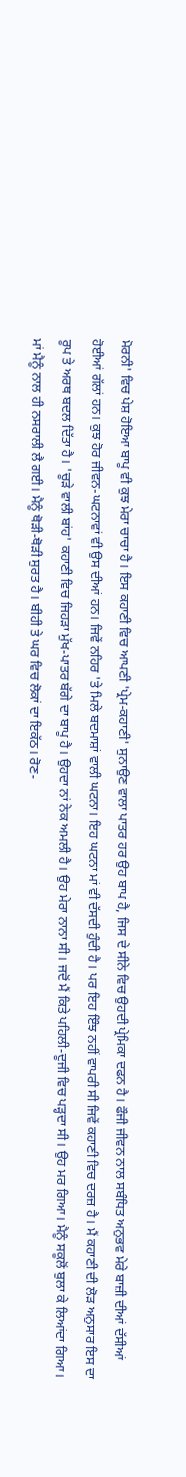ਮੋਰਨੀ' ਵਿਚ ਪੇਸ਼ ਹੋਇਆ ਬਾਪੂ ਵੀ ਕੁਝ ਮੇਰਾ ਚਾਚਾ ਹੈ। ਇਸ ਕਹਾਣੀ ਵਿਚ ਆਪਣੀ 'ਪ੍ਰੇਮ-ਕਹਾਣੀ' ਸੁਨਾਉਣ ਵਾਲਾ ਪਾਤਰ ਹਰ ਉਹ ਬਾਪ ਹੈ, ਜਿਸ ਦੇ ਸੀਨੇ ਵਿਚ ਉਹਦੀ ਪ੍ਰੇਮਿਕਾ ਦਫਨ ਹੈ। ਫੌਜੀ ਜੀਵਨ ਨਾਲ ਸਬੰਧਿਤ ਅਨੁਭਵ ਮੇਰੇ ਬਾਜ਼ੀ ਦੀਆਂ ਦੱਸੀਆਂ ਹੋਈਆਂ ਗੱਲਾਂ ਹਨ। ਕੁਝ ਹੋਰ ਜੀਵਨ-ਘਟਨਾਵਾਂ ਵੀ ਉਸ ਦੀਆਂ ਹਨ। ਜਿਵੇਂ ਨਹਿਰ 'ਤੇ ਮਿਲੇ ਬਦਮਾਸ਼ਾਂ ਵਾਲੀ ਘਟਨਾ। ਇਹ ਘਟਨਾ ਮਾਂ ਵੀ ਦੱਸਦੀ ਹੁੰਦੀ ਹੈ। ਪਰ ਇਹ ਇੰਝ ਨਹੀਂ ਵਾਪਰੀ ਸੀ ਜਿਵੇਂ ਕਹਾਣੀ ਵਿਚ ਦਰਜ਼ ਹੈ। ਮੈਂ ਕਹਾਣੀ ਦੀ ਲੋੜ ਅਨੁਸਾਰ ਇਸ ਦਾ ਰੂਪ ਤੇ ਅਰਥ ਬਦਲ ਦਿੱਤਾ ਹੈ। 'ਚੂੜੇ ਵਾਲੀ ਬਾਂਹ' ਕਹਾਣੀ ਵਿਚ ਜਿਹੜਾ ਮੁੱਖ-ਪਾਤਰ ਬੱਗੇ ਦਾ ਬਾਪੂ ਹੈ। ਉਹਦਾ ਨਾਂ ਨੇਕ ਅਮਲੀ ਹੈ। ਉਹ ਮੇਰਾ ਨਾਨਾ ਸੀ। ਜਦੋਂ ਮੈਂ ਕਿਤੇ ਪਹਿਲੀ-ਦੂਜੀ ਵਿਚ ਪੜ੍ਹਦਾ ਸੀ। ਉਹ ਮਰ ਗਿਆ। ਮੈਨੂੰ ਸਕੂਲੋਂ ਬੁਲਾ ਕੇ ਲਿਆਂਦਾ ਗਿਆ। ਮਾਂ ਮੈਨੂੰ ਨਾਲ ਹੀ ਨਸਰਾਲੀ ਲੈ ਗਈ। ਮੈਨੂੰ ਥੋੜੀ-ਥੋੜੀ ਸੁਰਤ ਹੈ। ਬੀਹੀ ਤੇ ਘਰ ਵਿਚ ਲੋਕਾਂ ਦਾ ਇਕੱਠ। ਰੋਣ-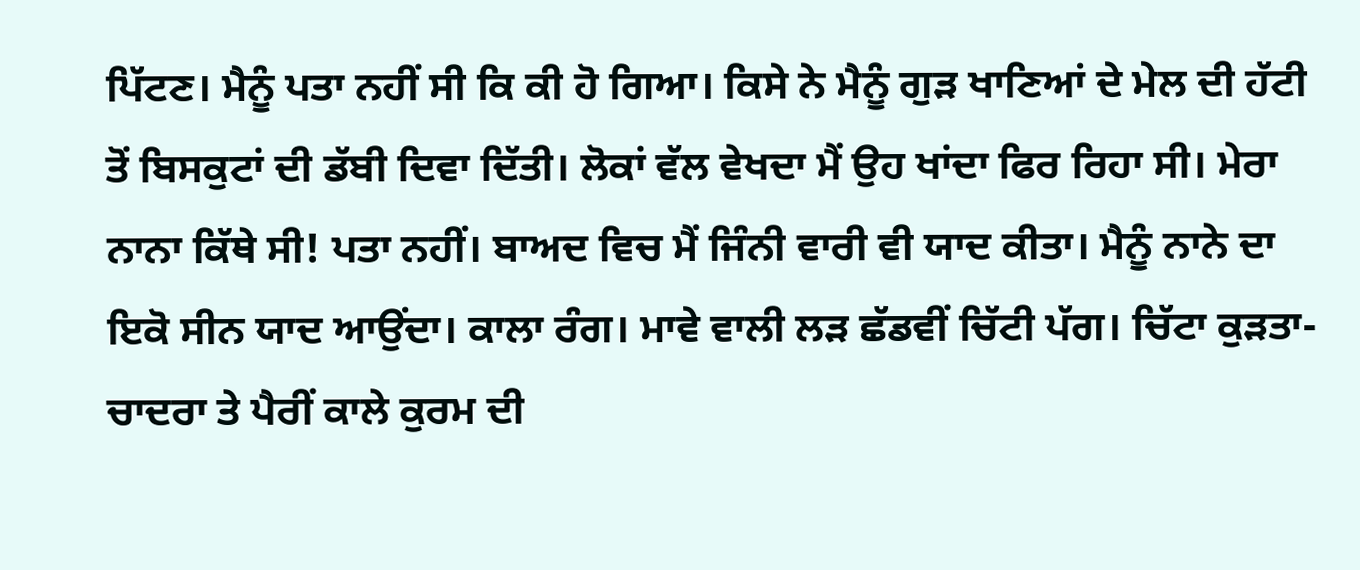ਪਿੱਟਣ। ਮੈਨੂੰ ਪਤਾ ਨਹੀਂ ਸੀ ਕਿ ਕੀ ਹੋ ਗਿਆ। ਕਿਸੇ ਨੇ ਮੈਨੂੰ ਗੁੜ ਖਾਣਿਆਂ ਦੇ ਮੇਲ ਦੀ ਹੱਟੀ ਤੋਂ ਬਿਸਕੁਟਾਂ ਦੀ ਡੱਬੀ ਦਿਵਾ ਦਿੱਤੀ। ਲੋਕਾਂ ਵੱਲ ਵੇਖਦਾ ਮੈਂ ਉਹ ਖਾਂਦਾ ਫਿਰ ਰਿਹਾ ਸੀ। ਮੇਰਾ ਨਾਨਾ ਕਿੱਥੇ ਸੀ! ਪਤਾ ਨਹੀਂ। ਬਾਅਦ ਵਿਚ ਮੈਂ ਜਿੰਨੀ ਵਾਰੀ ਵੀ ਯਾਦ ਕੀਤਾ। ਮੈਨੂੰ ਨਾਨੇ ਦਾ ਇਕੋ ਸੀਨ ਯਾਦ ਆਉਂਦਾ। ਕਾਲਾ ਰੰਗ। ਮਾਵੇ ਵਾਲੀ ਲੜ ਛੱਡਵੀਂ ਚਿੱਟੀ ਪੱਗ। ਚਿੱਟਾ ਕੁੜਤਾ-ਚਾਦਰਾ ਤੇ ਪੈਰੀਂ ਕਾਲੇ ਕੁਰਮ ਦੀ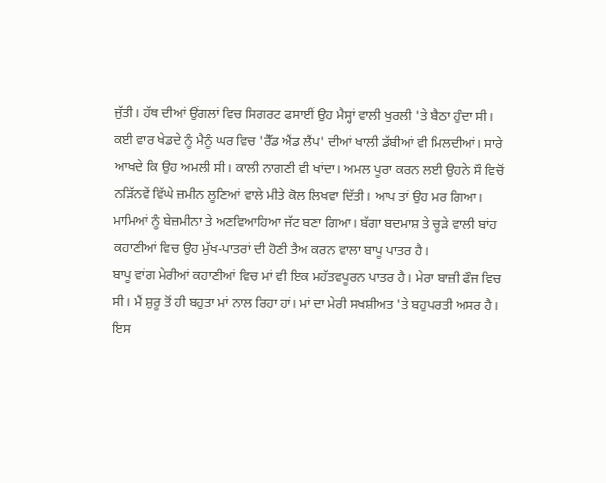ਜੁੱਤੀ। ਹੱਥ ਦੀਆਂ ਉਂਗਲਾਂ ਵਿਚ ਸਿਗਰਟ ਫਸਾਈਂ ਉਹ ਮੈਸ੍ਹਾਂ ਵਾਲੀ ਖੁਰਲੀ 'ਤੇ ਬੈਠਾ ਹੁੰਦਾ ਸੀ। ਕਈ ਵਾਰ ਖੇਡਦੇ ਨੂੰ ਮੈਨੂੰ ਘਰ ਵਿਚ 'ਰੈੱਡ ਐਂਡ ਲੈਂਪ' ਦੀਆਂ ਖਾਲੀ ਡੱਬੀਆਂ ਵੀ ਮਿਲਦੀਆਂ। ਸਾਰੇ ਆਖਦੇ ਕਿ ਉਹ ਅਮਲੀ ਸੀ। ਕਾਲੀ ਨਾਗਣੀ ਵੀ ਖਾਂਦਾ। ਅਮਲ ਪੂਰਾ ਕਰਨ ਲਈ ਉਹਨੇ ਸੌ ਵਿਚੋਂ ਨੜਿੱਨਵੇਂ ਵਿੱਘੇ ਜ਼ਮੀਨ ਲੂਣਿਆਂ ਵਾਲੇ ਮੀਤੇ ਕੋਲ ਲਿਖਵਾ ਦਿੱਤੀ। ਆਪ ਤਾਂ ਉਹ ਮਰ ਗਿਆ। ਮਾਮਿਆਂ ਨੂੰ ਬੇਜ਼ਮੀਨਾ ਤੇ ਅਣਵਿਆਹਿਆ ਜੱਟ ਬਣਾ ਗਿਆ। ਬੱਗਾ ਬਦਮਾਸ਼ ਤੇ ਚੂੜੇ ਵਾਲੀ ਬਾਂਹ ਕਹਾਣੀਆਂ ਵਿਚ ਉਹ ਮੁੱਖ-ਪਾਤਰਾਂ ਦੀ ਹੋਣੀ ਤੈਅ ਕਰਨ ਵਾਲਾ ਬਾਪੂ ਪਾਤਰ ਹੈ।
ਬਾਪੂ ਵਾਂਗ ਮੇਰੀਆਂ ਕਹਾਣੀਆਂ ਵਿਚ ਮਾਂ ਵੀ ਇਕ ਮਹੱਤਵਪੂਰਨ ਪਾਤਰ ਹੈ। ਮੇਰਾ ਬਾਜ਼ੀ ਫੌਜ ਵਿਚ ਸੀ। ਮੈਂ ਸ਼ੁਰੂ ਤੋਂ ਹੀ ਬਹੁਤਾ ਮਾਂ ਨਾਲ ਰਿਹਾ ਹਾਂ। ਮਾਂ ਦਾ ਮੇਰੀ ਸਖਸ਼ੀਅਤ 'ਤੇ ਬਹੁਪਰਤੀ ਅਸਰ ਹੈ। ਇਸ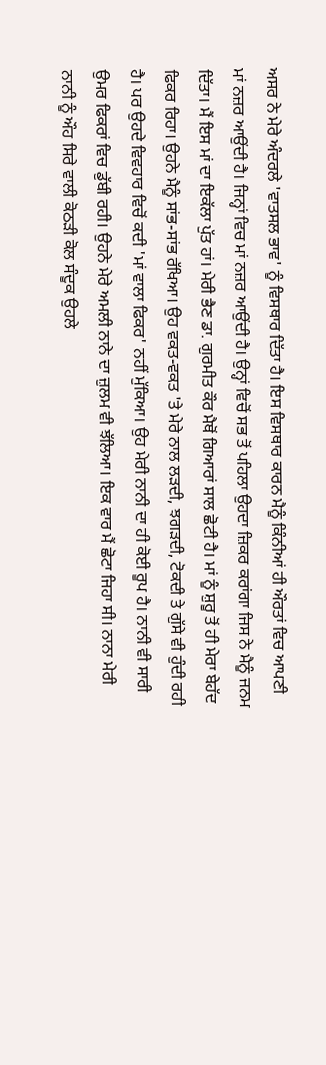ਅਸਰ ਨੇ ਮੇਰੇ ਅੰਦਰਲੇ 'ਵਾਤਸਲ ਭਾਵ' ਨੂੰ ਵਿਸਥਾਰ ਦਿੱਤਾ ਹੈ। ਇਸ ਵਿਸਥਾਰ ਕਾਰਨ ਮੈਨੂੰ ਕਿੰਨੀਆਂ ਹੀ ਔਰਤਾਂ ਵਿਚ ਆਪਣੀ ਮਾਂ ਨਜ਼ਰ ਆਉਂਦੀ ਹੈ। ਜਿਨ੍ਹਾਂ ਵਿਚ ਮਾਂ ਨਜ਼ਰ ਆਉਂਦੀ ਹੈ। ਉਨ੍ਹਾਂ ਵਿਚੋਂ ਸਭ ਤੋਂ ਪਹਿਲਾ ਉਹਦਾ ਜ਼ਿਕਰ ਕਰਾਂਗਾ ਜਿਸ ਨੇ ਮੈਨੂੰ ਜਨਮ ਦਿੱਤਾ। ਮੈਂ ਇਸ ਮਾਂ ਦਾ ਇਕੱਲਾ ਪੁੱਤ ਹਾਂ। ਮੇਰੀ ਭੈਣ ਡਾ. ਗੁਰਮੀਤ ਕੌਰ ਮੈਥੋਂ ਗਿਆਰਾਂ ਸਾਲ ਛੋਟੀ ਹੈ। ਮਾਂ ਨੂੰ ਸ਼ੁਰੂ ਤੋਂ ਹੀ ਮੇਰਾ ਬੇਹੱਦ ਫਿਕਰ ਰਿਹਾ। ਉਹਨੇ ਮੈਨੂੰ ਸਾਂਭ-ਸਾਂਭ ਰੱਖਿਆ। ਉਹ ਵਕਤ-ਵਕਤ 'ਤੇ ਮੇਰੇ ਨਾਲ ਲੜਦੀ, ਝਗੜਦੀ, ਟੋਕਦੀ ਤੇ ਗੁੱਸੇ ਵੀ ਹੁੰਦੀ ਰਹੀ ਹੈ। ਪਰ ਉਹਦੇ ਵਿਵਹਾਰ ਵਿਚੋਂ ਕਦੀ 'ਮਾਂ ਵਾਲਾ ਫਿਕਰ' ਨਹੀਂ ਮੁੱਕਿਆ। ਉਹ ਮੇਰੀ ਨਾਨੀ ਦਾ ਹੀ ਕੋਈ ਰੂਪ ਹੈ। ਨਾਨੀ ਵੀ ਸਾਰੀ ਉਮਰ ਫਿਕਰਾਂ ਵਿਚ ਡੁੱਬੀ ਰਹੀ। ਉਹਨੇ ਮੇਰੇ ਅਮਲੀ ਨਾਨੇ ਦਾ ਜ਼ੁਲਮ ਵੀ ਝੱਲਿਆ। ਇਕ ਵਾਰ ਮੈਂ ਛੋਟਾ ਜਿਹਾ ਸੀ। ਨਾਨਾ ਮੇਰੀ ਨਾਨੀ ਨੂੰ ਔਹ ਸਿਰੇ ਵਾਲੀ ਕੋਠੜੀ ਕੋਲ ਸੰਦੂਕ ਉਹਲੇ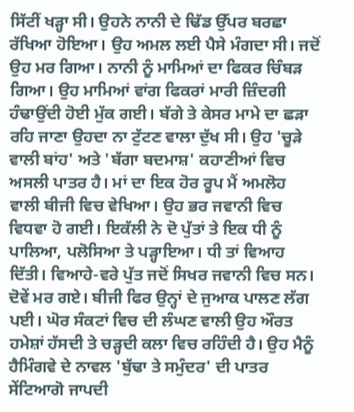ਸਿੱਟੀਂ ਖੜ੍ਹਾ ਸੀ। ਉਹਨੇ ਨਾਨੀ ਦੇ ਢਿੱਡ ਉੱਪਰ ਬਰਛਾ ਰੱਖਿਆ ਹੋਇਆ। ਉਹ ਅਮਲ ਲਈ ਪੈਸੇ ਮੰਗਦਾ ਸੀ। ਜਦੋਂ ਉਹ ਮਰ ਗਿਆ। ਨਾਨੀ ਨੂੰ ਮਾਮਿਆਂ ਦਾ ਫਿਕਰ ਚਿੰਬੜ ਗਿਆ। ਉਹ ਮਾਮਿਆਂ ਵਾਂਗ ਫਿਕਰਾਂ ਮਾਰੀ ਜ਼ਿੰਦਗੀ ਹੰਢਾਉਂਦੀ ਹੋਈ ਮੁੱਕ ਗਈ। ਬੱਗੇ ਤੇ ਕੇਸਰ ਮਾਮੇ ਦਾ ਛੜਾ ਰਹਿ ਜਾਣਾ ਉਹਦਾ ਨਾ ਟੁੱਟਣ ਵਾਲਾ ਦੁੱਖ ਸੀ। ਉਹ 'ਚੂੜੇ ਵਾਲੀ ਬਾਂਹ' ਅਤੇ 'ਬੱਗਾ ਬਦਮਾਸ਼' ਕਹਾਣੀਆਂ ਵਿਚ ਅਸਲੀ ਪਾਤਰ ਹੈ। ਮਾਂ ਦਾ ਇਕ ਹੋਰ ਰੂਪ ਮੈਂ ਅਮਲੋਹ ਵਾਲੀ ਬੀਜੀ ਵਿਚ ਵੇਖਿਆ। ਉਹ ਭਰ ਜਵਾਨੀ ਵਿਚ ਵਿਧਵਾ ਹੋ ਗਈ। ਇਕੱਲੀ ਨੇ ਦੋ ਪੁੱਤਾਂ ਤੇ ਇਕ ਧੀ ਨੂੰ ਪਾਲਿਆ, ਪਲੋਸਿਆ ਤੇ ਪੜ੍ਹਾਇਆ। ਧੀ ਤਾਂ ਵਿਆਹ ਦਿੱਤੀ। ਵਿਆਹੇ-ਵਰੇ ਪੁੱਤ ਜਦੋਂ ਸਿਖਰ ਜਵਾਨੀ ਵਿਚ ਸਨ। ਦੋਵੇਂ ਮਰ ਗਏ। ਬੀਜੀ ਫਿਰ ਉਨ੍ਹਾਂ ਦੇ ਜੁਆਕ ਪਾਲਣ ਲੱਗ ਪਈ। ਘੋਰ ਸੰਕਟਾਂ ਵਿਚ ਦੀ ਲੰਘਣ ਵਾਲੀ ਉਹ ਔਰਤ ਹਮੇਸ਼ਾਂ ਹੱਸਦੀ ਤੇ ਚੜ੍ਹਦੀ ਕਲਾ ਵਿਚ ਰਹਿੰਦੀ ਹੈ। ਉਹ ਮੈਨੂੰ ਹੈਮਿੰਗਵੇ ਦੇ ਨਾਵਲ 'ਬੁੱਢਾ ਤੇ ਸਮੁੰਦਰ' ਦੀ ਪਾਤਰ ਸੇਂਟਿਆਗੋ ਜਾਪਦੀ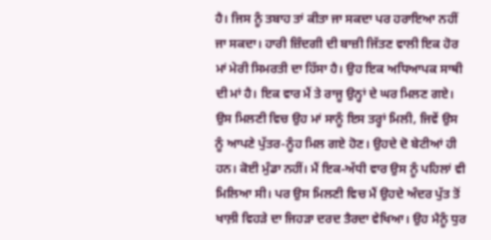ਹੈ। ਜਿਸ ਨੂੰ ਤਬਾਹ ਤਾਂ ਕੀਤਾ ਜਾ ਸਕਦਾ ਪਰ ਹਰਾਇਆ ਨਹੀਂ ਜਾ ਸਕਦਾ। ਹਾਰੀ ਜ਼ਿੰਦਗੀ ਦੀ ਬਾਜ਼ੀ ਜਿੱਤਣ ਵਾਲੀ ਇਕ ਹੋਰ ਮਾਂ ਮੇਰੀ ਸਿਮਰਤੀ ਦਾ ਹਿੱਸਾ ਹੈ। ਉਹ ਇਕ ਅਧਿਆਪਕ ਸਾਥੀ ਦੀ ਮਾਂ ਹੈ। ਇਕ ਵਾਰ ਮੈਂ ਤੇ ਰਾਜੂ ਉਨ੍ਹਾਂ ਦੇ ਘਰ ਮਿਲਣ ਗਏ। ਉਸ ਮਿਲਣੀ ਵਿਚ ਉਹ ਮਾਂ ਸਾਨੂੰ ਇਸ ਤਰ੍ਹਾਂ ਮਿਲੀ, ਜਿਵੇਂ ਉਸ ਨੂੰ ਆਪਣੇ ਪੁੱਤਰ-ਨੂੰਹ ਮਿਲ ਗਏ ਹੋਣ। ਉਹਦੇ ਦੋ ਬੇਟੀਆਂ ਹੀ ਹਨ। ਕੋਈ ਮੁੰਡਾ ਨਹੀਂ। ਮੈਂ ਇਕ-ਅੱਧੀ ਵਾਰ ਉਸ ਨੂੰ ਪਹਿਲਾਂ ਵੀ ਮਿਲਿਆ ਸੀ। ਪਰ ਉਸ ਮਿਲਣੀ ਵਿਚ ਮੈਂ ਉਹਦੇ ਅੰਦਰ ਪੁੱਤ ਤੋਂ ਖਾਲ਼ੀ ਵਿਹੜੇ ਦਾ ਜਿਹੜਾ ਦਰਦ ਤੈਰਦਾ ਵੇਖਿਆ। ਉਹ ਮੈਨੂੰ ਧੁਰ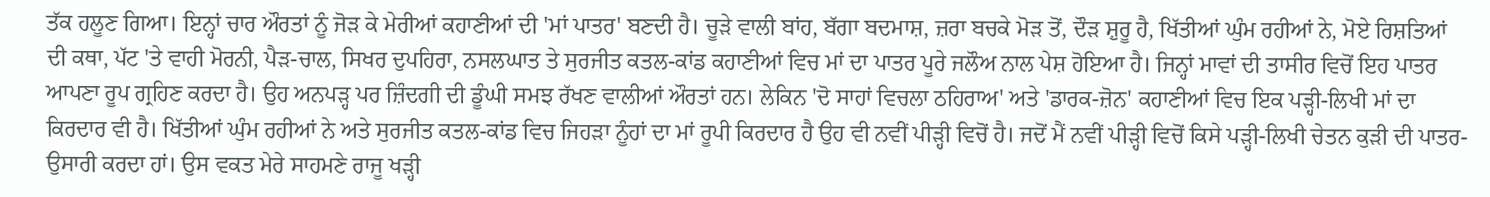ਤੱਕ ਹਲੂਣ ਗਿਆ। ਇਨ੍ਹਾਂ ਚਾਰ ਔਰਤਾਂ ਨੂੰ ਜੋੜ ਕੇ ਮੇਰੀਆਂ ਕਹਾਣੀਆਂ ਦੀ 'ਮਾਂ ਪਾਤਰ' ਬਣਦੀ ਹੈ। ਚੂੜੇ ਵਾਲੀ ਬਾਂਹ, ਬੱਗਾ ਬਦਮਾਸ਼, ਜ਼ਰਾ ਬਚਕੇ ਮੋੜ ਤੋਂ, ਦੌੜ ਸ਼ੁਰੂ ਹੈ, ਖਿੱਤੀਆਂ ਘੁੰਮ ਰਹੀਆਂ ਨੇ, ਮੋਏ ਰਿਸ਼ਤਿਆਂ ਦੀ ਕਥਾ, ਪੱਟ 'ਤੇ ਵਾਹੀ ਮੋਰਨੀ, ਪੈੜ-ਚਾਲ, ਸਿਖਰ ਦੁਪਹਿਰਾ, ਨਸਲਘਾਤ ਤੇ ਸੁਰਜੀਤ ਕਤਲ-ਕਾਂਡ ਕਹਾਣੀਆਂ ਵਿਚ ਮਾਂ ਦਾ ਪਾਤਰ ਪੂਰੇ ਜਲੌਅ ਨਾਲ ਪੇਸ਼ ਹੋਇਆ ਹੈ। ਜਿਨ੍ਹਾਂ ਮਾਵਾਂ ਦੀ ਤਾਸੀਰ ਵਿਚੋਂ ਇਹ ਪਾਤਰ ਆਪਣਾ ਰੂਪ ਗ੍ਰਹਿਣ ਕਰਦਾ ਹੈ। ਉਹ ਅਨਪੜ੍ਹ ਪਰ ਜ਼ਿੰਦਗੀ ਦੀ ਡੂੰਘੀ ਸਮਝ ਰੱਖਣ ਵਾਲੀਆਂ ਔਰਤਾਂ ਹਨ। ਲੇਕਿਨ 'ਦੋ ਸਾਹਾਂ ਵਿਚਲਾ ਠਹਿਰਾਅ' ਅਤੇ 'ਡਾਰਕ-ਜ਼ੋਨ' ਕਹਾਣੀਆਂ ਵਿਚ ਇਕ ਪੜ੍ਹੀ-ਲਿਖੀ ਮਾਂ ਦਾ ਕਿਰਦਾਰ ਵੀ ਹੈ। ਖਿੱਤੀਆਂ ਘੁੰਮ ਰਹੀਆਂ ਨੇ ਅਤੇ ਸੁਰਜੀਤ ਕਤਲ-ਕਾਂਡ ਵਿਚ ਜਿਹੜਾ ਨੂੰਹਾਂ ਦਾ ਮਾਂ ਰੂਪੀ ਕਿਰਦਾਰ ਹੈ ਉਹ ਵੀ ਨਵੀਂ ਪੀੜ੍ਹੀ ਵਿਚੋਂ ਹੈ। ਜਦੋਂ ਮੈਂ ਨਵੀਂ ਪੀੜ੍ਹੀ ਵਿਚੋਂ ਕਿਸੇ ਪੜ੍ਹੀ-ਲਿਖੀ ਚੇਤਨ ਕੁੜੀ ਦੀ ਪਾਤਰ-ਉਸਾਰੀ ਕਰਦਾ ਹਾਂ। ਉਸ ਵਕਤ ਮੇਰੇ ਸਾਹਮਣੇ ਰਾਜੂ ਖੜ੍ਹੀ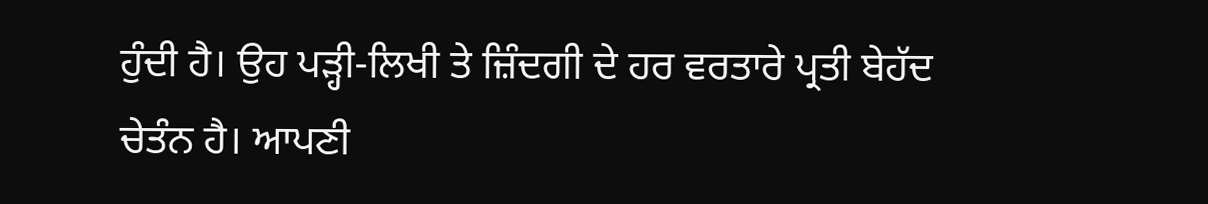ਹੁੰਦੀ ਹੈ। ਉਹ ਪੜ੍ਹੀ-ਲਿਖੀ ਤੇ ਜ਼ਿੰਦਗੀ ਦੇ ਹਰ ਵਰਤਾਰੇ ਪ੍ਰਤੀ ਬੇਹੱਦ ਚੇਤੰਨ ਹੈ। ਆਪਣੀ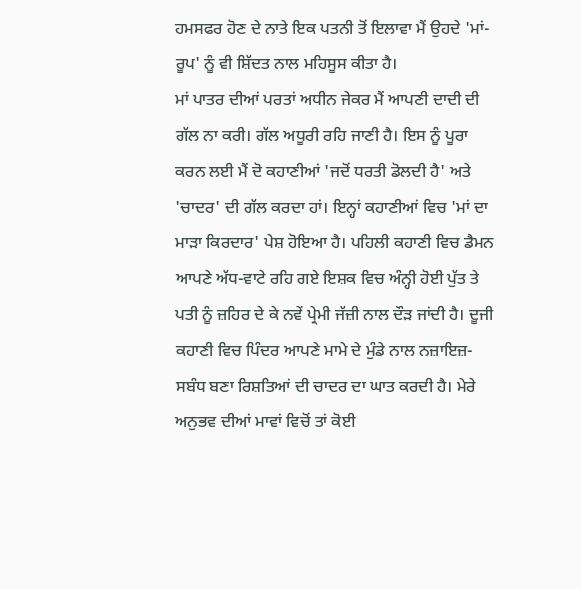ਹਮਸਫਰ ਹੋਣ ਦੇ ਨਾਤੇ ਇਕ ਪਤਨੀ ਤੋਂ ਇਲਾਵਾ ਮੈਂ ਉਹਦੇ 'ਮਾਂ-ਰੂਪ' ਨੂੰ ਵੀ ਸ਼ਿੱਦਤ ਨਾਲ ਮਹਿਸੂਸ ਕੀਤਾ ਹੈ।
ਮਾਂ ਪਾਤਰ ਦੀਆਂ ਪਰਤਾਂ ਅਧੀਨ ਜੇਕਰ ਮੈਂ ਆਪਣੀ ਦਾਦੀ ਦੀ ਗੱਲ ਨਾ ਕਰੀ। ਗੱਲ ਅਧੂਰੀ ਰਹਿ ਜਾਣੀ ਹੈ। ਇਸ ਨੂੰ ਪੂਰਾ ਕਰਨ ਲਈ ਮੈਂ ਦੋ ਕਹਾਣੀਆਂ 'ਜਦੋਂ ਧਰਤੀ ਡੋਲਦੀ ਹੈ' ਅਤੇ 'ਚਾਦਰ' ਦੀ ਗੱਲ ਕਰਦਾ ਹਾਂ। ਇਨ੍ਹਾਂ ਕਹਾਣੀਆਂ ਵਿਚ 'ਮਾਂ ਦਾ ਮਾੜਾ ਕਿਰਦਾਰ' ਪੇਸ਼ ਹੋਇਆ ਹੈ। ਪਹਿਲੀ ਕਹਾਣੀ ਵਿਚ ਡੈਮਨ ਆਪਣੇ ਅੱਧ-ਵਾਟੇ ਰਹਿ ਗਏ ਇਸ਼ਕ ਵਿਚ ਅੰਨ੍ਹੀ ਹੋਈ ਪੁੱਤ ਤੇ ਪਤੀ ਨੂੰ ਜ਼ਹਿਰ ਦੇ ਕੇ ਨਵੇਂ ਪ੍ਰੇਮੀ ਜੱਜ਼ੀ ਨਾਲ ਦੌੜ ਜਾਂਦੀ ਹੈ। ਦੂਜੀ ਕਹਾਣੀ ਵਿਚ ਪਿੰਦਰ ਆਪਣੇ ਮਾਮੇ ਦੇ ਮੁੰਡੇ ਨਾਲ ਨਜ਼ਾਇਜ਼-ਸਬੰਧ ਬਣਾ ਰਿਸ਼ਤਿਆਂ ਦੀ ਚਾਦਰ ਦਾ ਘਾਤ ਕਰਦੀ ਹੈ। ਮੇਰੇ ਅਨੁਭਵ ਦੀਆਂ ਮਾਵਾਂ ਵਿਚੋਂ ਤਾਂ ਕੋਈ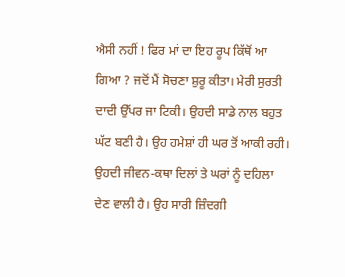ਐਸੀ ਨਹੀਂ ! ਫਿਰ ਮਾਂ ਦਾ ਇਹ ਰੂਪ ਕਿੱਥੋਂ ਆ ਗਿਆ ? ਜਦੋਂ ਮੈਂ ਸੋਚਣਾ ਸ਼ੁਰੂ ਕੀਤਾ। ਮੇਰੀ ਸੁਰਤੀ ਦਾਦੀ ਉੱਪਰ ਜਾ ਟਿਕੀ। ਉਹਦੀ ਸਾਡੇ ਨਾਲ ਬਹੁਤ ਘੱਟ ਬਣੀ ਹੈ। ਉਹ ਹਮੇਸ਼ਾਂ ਹੀ ਘਰ ਤੋਂ ਆਕੀ ਰਹੀ। ਉਹਦੀ ਜੀਵਨ-ਕਥਾ ਦਿਲਾਂ ਤੇ ਘਰਾਂ ਨੂੰ ਦਹਿਲਾ ਦੇਣ ਵਾਲੀ ਹੈ। ਉਹ ਸਾਰੀ ਜ਼ਿੰਦਗੀ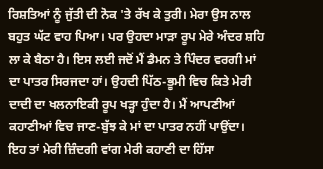ਰਿਸ਼ਤਿਆਂ ਨੂੰ ਜੁੱਤੀ ਦੀ ਨੋਕ 'ਤੇ ਰੱਖ ਕੇ ਤੁਰੀ। ਮੇਰਾ ਉਸ ਨਾਲ ਬਹੁਤ ਘੱਟ ਵਾਹ ਪਿਆ। ਪਰ ਉਹਦਾ ਮਾੜਾ ਰੂਪ ਮੇਰੇ ਅੰਦਰ ਸ਼ਹਿ ਲਾ ਕੇ ਬੈਠਾ ਹੈ। ਇਸ ਲਈ ਜਦੋਂ ਮੈਂ ਡੈਮਨ ਤੇ ਪਿੰਦਰ ਵਰਗੀ ਮਾਂ ਦਾ ਪਾਤਰ ਸਿਰਜਦਾ ਹਾਂ। ਉਹਦੀ ਪਿੱਠ-ਭੂਮੀ ਵਿਚ ਕਿਤੇ ਮੇਰੀ ਦਾਦੀ ਦਾ ਖਲਨਾਇਕੀ ਰੂਪ ਖੜ੍ਹਾ ਹੁੰਦਾ ਹੈ। ਮੈਂ ਆਪਣੀਆਂ ਕਹਾਣੀਆਂ ਵਿਚ ਜਾਣ-ਬੁੱਝ ਕੇ ਮਾਂ ਦਾ ਪਾਤਰ ਨਹੀਂ ਪਾਉਂਦਾ। ਇਹ ਤਾਂ ਮੇਰੀ ਜ਼ਿੰਦਗੀ ਵਾਂਗ ਮੇਰੀ ਕਹਾਣੀ ਦਾ ਹਿੱਸਾ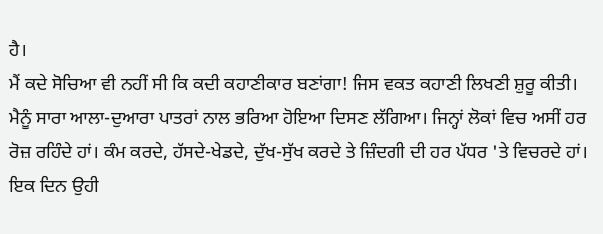ਹੈ।
ਮੈਂ ਕਦੇ ਸੋਚਿਆ ਵੀ ਨਹੀਂ ਸੀ ਕਿ ਕਦੀ ਕਹਾਣੀਕਾਰ ਬਣਾਂਗਾ! ਜਿਸ ਵਕਤ ਕਹਾਣੀ ਲਿਖਣੀ ਸ਼ੁਰੂ ਕੀਤੀ। ਮੈਨੂੰ ਸਾਰਾ ਆਲਾ-ਦੁਆਰਾ ਪਾਤਰਾਂ ਨਾਲ ਭਰਿਆ ਹੋਇਆ ਦਿਸਣ ਲੱਗਿਆ। ਜਿਨ੍ਹਾਂ ਲੋਕਾਂ ਵਿਚ ਅਸੀਂ ਹਰ ਰੋਜ਼ ਰਹਿੰਦੇ ਹਾਂ। ਕੰਮ ਕਰਦੇ, ਹੱਸਦੇ-ਖੇਡਦੇ, ਦੁੱਖ-ਸੁੱਖ ਕਰਦੇ ਤੇ ਜ਼ਿੰਦਗੀ ਦੀ ਹਰ ਪੱਧਰ 'ਤੇ ਵਿਚਰਦੇ ਹਾਂ। ਇਕ ਦਿਨ ਉਹੀ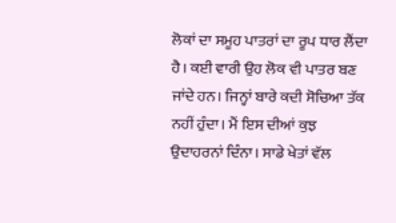ਲੋਕਾਂ ਦਾ ਸਮੂਹ ਪਾਤਰਾਂ ਦਾ ਰੂਪ ਧਾਰ ਲੈਂਦਾ ਹੈ। ਕਈ ਵਾਰੀ ਉਹ ਲੋਕ ਵੀ ਪਾਤਰ ਬਣ ਜਾਂਦੇ ਹਨ। ਜਿਨ੍ਹਾਂ ਬਾਰੇ ਕਦੀ ਸੋਚਿਆ ਤੱਕ ਨਹੀਂ ਹੁੰਦਾ। ਮੈਂ ਇਸ ਦੀਆਂ ਕੁਝ ਉਦਾਹਰਨਾਂ ਦਿੰਨਾ। ਸਾਡੇ ਖੇਤਾਂ ਵੱਲ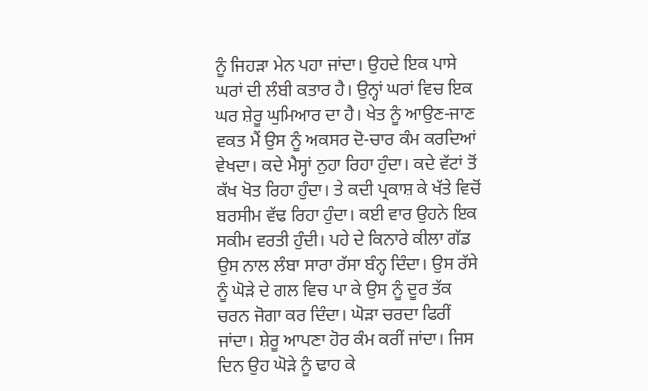ਨੂੰ ਜਿਹੜਾ ਮੇਨ ਪਹਾ ਜਾਂਦਾ। ਉਹਦੇ ਇਕ ਪਾਸੇ ਘਰਾਂ ਦੀ ਲੰਬੀ ਕਤਾਰ ਹੈ। ਉਨ੍ਹਾਂ ਘਰਾਂ ਵਿਚ ਇਕ ਘਰ ਸ਼ੇਰੂ ਘੁਮਿਆਰ ਦਾ ਹੈ। ਖੇਤ ਨੂੰ ਆਉਣ-ਜਾਣ ਵਕਤ ਮੈਂ ਉਸ ਨੂੰ ਅਕਸਰ ਦੋ-ਚਾਰ ਕੰਮ ਕਰਦਿਆਂ ਵੇਖਦਾ। ਕਦੇ ਮੈਸ੍ਹਾਂ ਨੁਹਾ ਰਿਹਾ ਹੁੰਦਾ। ਕਦੇ ਵੱਟਾਂ ਤੋਂ ਕੱਖ ਖੋਤ ਰਿਹਾ ਹੁੰਦਾ। ਤੇ ਕਦੀ ਪ੍ਰਕਾਸ਼ ਕੇ ਖੱਤੇ ਵਿਚੋਂ ਬਰਸੀਮ ਵੱਢ ਰਿਹਾ ਹੁੰਦਾ। ਕਈ ਵਾਰ ਉਹਨੇ ਇਕ ਸਕੀਮ ਵਰਤੀ ਹੁੰਦੀ। ਪਹੇ ਦੇ ਕਿਨਾਰੇ ਕੀਲਾ ਗੱਡ ਉਸ ਨਾਲ ਲੰਬਾ ਸਾਰਾ ਰੱਸਾ ਬੰਨ੍ਹ ਦਿੰਦਾ। ਉਸ ਰੱਸੇ ਨੂੰ ਘੋੜੇ ਦੇ ਗਲ ਵਿਚ ਪਾ ਕੇ ਉਸ ਨੂੰ ਦੂਰ ਤੱਕ ਚਰਨ ਜੋਗਾ ਕਰ ਦਿੰਦਾ। ਘੋੜਾ ਚਰਦਾ ਫਿਰੀਂ ਜਾਂਦਾ। ਸ਼ੇਰੂ ਆਪਣਾ ਹੋਰ ਕੰਮ ਕਰੀਂ ਜਾਂਦਾ। ਜਿਸ ਦਿਨ ਉਹ ਘੋੜੇ ਨੂੰ ਢਾਹ ਕੇ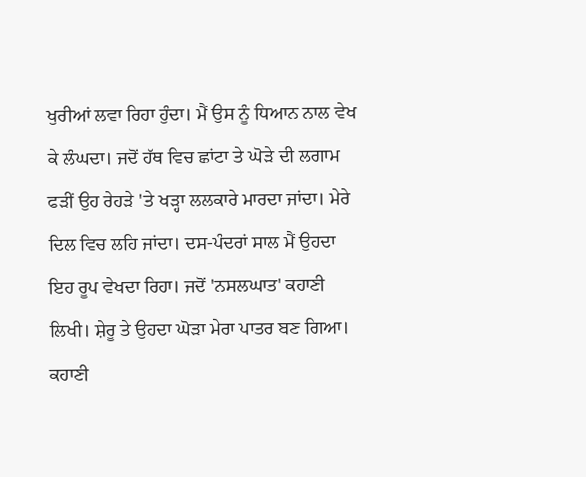ਖੁਰੀਆਂ ਲਵਾ ਰਿਹਾ ਹੁੰਦਾ। ਮੈਂ ਉਸ ਨੂੰ ਧਿਆਨ ਨਾਲ ਵੇਖ ਕੇ ਲੰਘਦਾ। ਜਦੋਂ ਹੱਥ ਵਿਚ ਛਾਂਟਾ ਤੇ ਘੋੜੇ ਦੀ ਲਗਾਮ ਫੜੀਂ ਉਹ ਰੇਹੜੇ 'ਤੇ ਖੜ੍ਹਾ ਲਲਕਾਰੇ ਮਾਰਦਾ ਜਾਂਦਾ। ਮੇਰੇ ਦਿਲ ਵਿਚ ਲਹਿ ਜਾਂਦਾ। ਦਸ-ਪੰਦਰਾਂ ਸਾਲ ਮੈਂ ਉਹਦਾ ਇਹ ਰੂਪ ਵੇਖਦਾ ਰਿਹਾ। ਜਦੋਂ 'ਨਸਲਘਾਤ' ਕਹਾਣੀ ਲਿਖੀ। ਸ਼ੇਰੂ ਤੇ ਉਹਦਾ ਘੋੜਾ ਮੇਰਾ ਪਾਤਰ ਬਣ ਗਿਆ। ਕਹਾਣੀ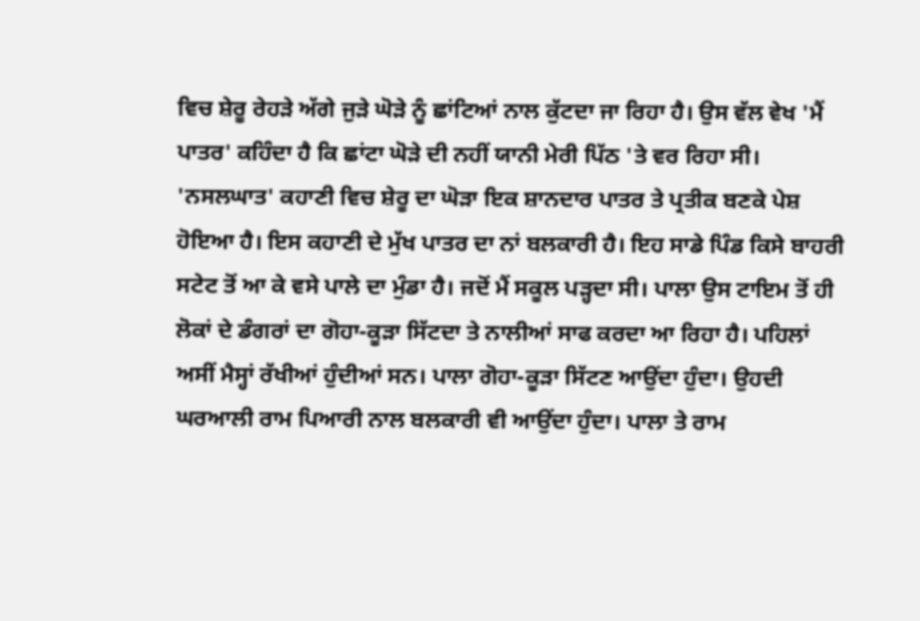ਵਿਚ ਸ਼ੇਰੂ ਰੇਹੜੇ ਅੱਗੇ ਜੁੜੇ ਘੋੜੇ ਨੂੰ ਛਾਂਟਿਆਂ ਨਾਲ ਕੁੱਟਦਾ ਜਾ ਰਿਹਾ ਹੈ। ਉਸ ਵੱਲ ਵੇਖ 'ਮੈਂ ਪਾਤਰ' ਕਹਿੰਦਾ ਹੈ ਕਿ ਛਾਂਟਾ ਘੋੜੇ ਦੀ ਨਹੀਂ ਯਾਨੀ ਮੇਰੀ ਪਿੱਠ 'ਤੇ ਵਰ ਰਿਹਾ ਸੀ। 'ਨਸਲਘਾਤ' ਕਹਾਣੀ ਵਿਚ ਸ਼ੇਰੂ ਦਾ ਘੋੜਾ ਇਕ ਸ਼ਾਨਦਾਰ ਪਾਤਰ ਤੇ ਪ੍ਰਤੀਕ ਬਣਕੇ ਪੇਸ਼ ਹੋਇਆ ਹੈ। ਇਸ ਕਹਾਣੀ ਦੇ ਮੁੱਖ ਪਾਤਰ ਦਾ ਨਾਂ ਬਲਕਾਰੀ ਹੈ। ਇਹ ਸਾਡੇ ਪਿੰਡ ਕਿਸੇ ਬਾਹਰੀ ਸਟੇਟ ਤੋਂ ਆ ਕੇ ਵਸੇ ਪਾਲੇ ਦਾ ਮੁੰਡਾ ਹੈ। ਜਦੋਂ ਮੈਂ ਸਕੂਲ ਪੜ੍ਹਦਾ ਸੀ। ਪਾਲਾ ਉਸ ਟਾਇਮ ਤੋਂ ਹੀ ਲੋਕਾਂ ਦੇ ਡੰਗਰਾਂ ਦਾ ਗੋਹਾ-ਕੂੜਾ ਸਿੱਟਦਾ ਤੇ ਨਾਲੀਆਂ ਸਾਫ ਕਰਦਾ ਆ ਰਿਹਾ ਹੈ। ਪਹਿਲਾਂ ਅਸੀਂ ਮੈਸ੍ਹਾਂ ਰੱਖੀਆਂ ਹੁੰਦੀਆਂ ਸਨ। ਪਾਲਾ ਗੋਹਾ-ਕੂੜਾ ਸਿੱਟਣ ਆਉਂਦਾ ਹੁੰਦਾ। ਉਹਦੀ ਘਰਆਲੀ ਰਾਮ ਪਿਆਰੀ ਨਾਲ ਬਲਕਾਰੀ ਵੀ ਆਉਂਦਾ ਹੁੰਦਾ। ਪਾਲਾ ਤੇ ਰਾਮ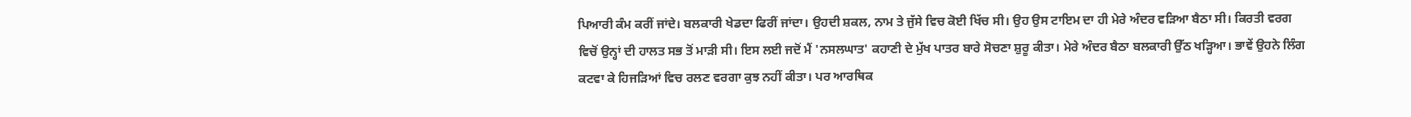ਪਿਆਰੀ ਕੰਮ ਕਰੀਂ ਜਾਂਦੇ। ਬਲਕਾਰੀ ਖੇਡਦਾ ਫਿਰੀਂ ਜਾਂਦਾ। ਉਹਦੀ ਸ਼ਕਲ, ਨਾਮ ਤੇ ਜੁੱਸੇ ਵਿਚ ਕੋਈ ਖਿੱਚ ਸੀ। ਉਹ ਉਸ ਟਾਇਮ ਦਾ ਹੀ ਮੇਰੇ ਅੰਦਰ ਵੜਿਆ ਬੈਠਾ ਸੀ। ਕਿਰਤੀ ਵਰਗ ਵਿਚੋਂ ਉਨ੍ਹਾਂ ਦੀ ਹਾਲਤ ਸਭ ਤੋਂ ਮਾੜੀ ਸੀ। ਇਸ ਲਈ ਜਦੋਂ ਮੈਂ 'ਨਸਲਘਾਤ' ਕਹਾਣੀ ਦੇ ਮੁੱਖ ਪਾਤਰ ਬਾਰੇ ਸੋਚਣਾ ਸ਼ੁਰੂ ਕੀਤਾ। ਮੇਰੇ ਅੰਦਰ ਬੈਠਾ ਬਲਕਾਰੀ ਉੱਠ ਖੜ੍ਹਿਆ। ਭਾਵੇਂ ਉਹਨੇ ਲਿੰਗ ਕਟਵਾ ਕੇ ਹਿਜੜਿਆਂ ਵਿਚ ਰਲਣ ਵਰਗਾ ਕੁਝ ਨਹੀਂ ਕੀਤਾ। ਪਰ ਆਰਥਿਕ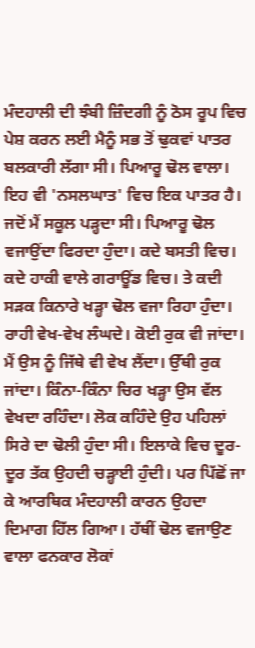ਮੰਦਹਾਲੀ ਦੀ ਝੰਬੀ ਜ਼ਿੰਦਗੀ ਨੂੰ ਠੋਸ ਰੂਪ ਵਿਚ ਪੇਸ਼ ਕਰਨ ਲਈ ਮੈਨੂੰ ਸਭ ਤੋਂ ਢੁਕਵਾਂ ਪਾਤਰ ਬਲਕਾਰੀ ਲੱਗਾ ਸੀ। ਪਿਆਰੂ ਢੋਲ ਵਾਲਾ। ਇਹ ਵੀ 'ਨਸਲਘਾਤ' ਵਿਚ ਇਕ ਪਾਤਰ ਹੈ। ਜਦੋਂ ਮੈਂ ਸਕੂਲ ਪੜ੍ਹਦਾ ਸੀ। ਪਿਆਰੂ ਢੋਲ ਵਜਾਉਂਦਾ ਫਿਰਦਾ ਹੁੰਦਾ। ਕਦੇ ਬਸਤੀ ਵਿਚ। ਕਦੇ ਹਾਕੀ ਵਾਲੇ ਗਰਾਊਂਡ ਵਿਚ। ਤੇ ਕਦੀ ਸੜਕ ਕਿਨਾਰੇ ਖੜ੍ਹਾ ਢੋਲ ਵਜਾ ਰਿਹਾ ਹੁੰਦਾ। ਰਾਹੀ ਵੇਖ-ਵੇਖ ਲੰਘਦੇ। ਕੋਈ ਰੁਕ ਵੀ ਜਾਂਦਾ। ਮੈਂ ਉਸ ਨੂੰ ਜਿੱਥੇ ਵੀ ਵੇਖ ਲੈਂਦਾ। ਉੱਥੀ ਰੁਕ ਜਾਂਦਾ। ਕਿੰਨਾ-ਕਿੰਨਾ ਚਿਰ ਖੜ੍ਹਾ ਉਸ ਵੱਲ ਵੇਖਦਾ ਰਹਿੰਦਾ। ਲੋਕ ਕਹਿੰਦੇ ਉਹ ਪਹਿਲਾਂ ਸਿਰੇ ਦਾ ਢੋਲੀ ਹੁੰਦਾ ਸੀ। ਇਲਾਕੇ ਵਿਚ ਦੂਰ-ਦੂਰ ਤੱਕ ਉਹਦੀ ਚੜ੍ਹਾਈ ਹੁੰਦੀ। ਪਰ ਪਿੱਛੋਂ ਜਾ ਕੇ ਆਰਥਿਕ ਮੰਦਹਾਲੀ ਕਾਰਨ ਉਹਦਾ ਦਿਮਾਗ ਹਿੱਲ ਗਿਆ। ਹੱਥੀਂ ਢੋਲ ਵਜਾਉਣ ਵਾਲਾ ਫਨਕਾਰ ਲੋਕਾਂ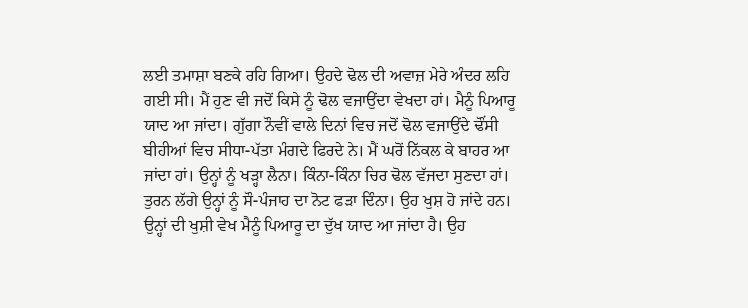ਲਈ ਤਮਾਸ਼ਾ ਬਣਕੇ ਰਹਿ ਗਿਆ। ਉਹਦੇ ਢੋਲ ਦੀ ਅਵਾਜ਼ ਮੇਰੇ ਅੰਦਰ ਲਹਿ ਗਈ ਸੀ। ਮੈਂ ਹੁਣ ਵੀ ਜਦੋਂ ਕਿਸੇ ਨੂੰ ਢੋਲ ਵਜਾਉਂਦਾ ਵੇਖਦਾ ਹਾਂ। ਮੈਨੂੰ ਪਿਆਰੂ ਯਾਦ ਆ ਜਾਂਦਾ। ਗੁੱਗਾ ਨੌਵੀਂ ਵਾਲੇ ਦਿਨਾਂ ਵਿਚ ਜਦੋਂ ਢੋਲ ਵਜਾਉਂਦੇ ਢੌਂਸੀ ਬੀਹੀਆਂ ਵਿਚ ਸੀਧਾ-ਪੱਤਾ ਮੰਗਦੇ ਫਿਰਦੇ ਨੇ। ਮੈਂ ਘਰੋਂ ਨਿੱਕਲ ਕੇ ਬਾਹਰ ਆ ਜਾਂਦਾ ਹਾਂ। ਉਨ੍ਹਾਂ ਨੂੰ ਖੜ੍ਹਾ ਲੈਨਾ। ਕਿੰਨਾ-ਕਿੰਨਾ ਚਿਰ ਢੋਲ ਵੱਜਦਾ ਸੁਣਦਾ ਹਾਂ। ਤੁਰਨ ਲੱਗੇ ਉਨ੍ਹਾਂ ਨੂੰ ਸੌ-ਪੰਜਾਹ ਦਾ ਨੋਟ ਫੜਾ ਦਿੰਨਾ। ਉਹ ਖੁਸ਼ ਹੋ ਜਾਂਦੇ ਹਨ। ਉਨ੍ਹਾਂ ਦੀ ਖੁਸ਼ੀ ਵੇਖ ਮੈਨੂੰ ਪਿਆਰੂ ਦਾ ਦੁੱਖ ਯਾਦ ਆ ਜਾਂਦਾ ਹੈ। ਉਹ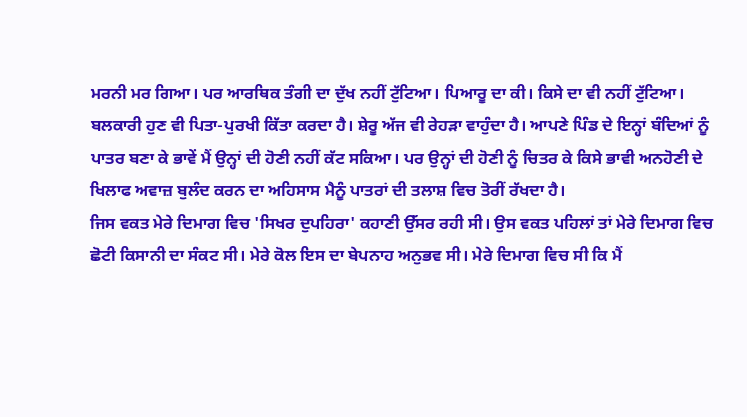ਮਰਨੀ ਮਰ ਗਿਆ। ਪਰ ਆਰਥਿਕ ਤੰਗੀ ਦਾ ਦੁੱਖ ਨਹੀਂ ਟੁੱਟਿਆ। ਪਿਆਰੂ ਦਾ ਕੀ। ਕਿਸੇ ਦਾ ਵੀ ਨਹੀਂ ਟੁੱਟਿਆ। ਬਲਕਾਰੀ ਹੁਣ ਵੀ ਪਿਤਾ-ਪੁਰਖੀ ਕਿੱਤਾ ਕਰਦਾ ਹੈ। ਸ਼ੇਰੂ ਅੱਜ ਵੀ ਰੇਹੜਾ ਵਾਹੁੰਦਾ ਹੈ। ਆਪਣੇ ਪਿੰਡ ਦੇ ਇਨ੍ਹਾਂ ਬੰਦਿਆਂ ਨੂੰ ਪਾਤਰ ਬਣਾ ਕੇ ਭਾਵੇਂ ਮੈਂ ਉਨ੍ਹਾਂ ਦੀ ਹੋਣੀ ਨਹੀਂ ਕੱਟ ਸਕਿਆ। ਪਰ ਉਨ੍ਹਾਂ ਦੀ ਹੋਣੀ ਨੂੰ ਚਿਤਰ ਕੇ ਕਿਸੇ ਭਾਵੀ ਅਨਹੋਣੀ ਦੇ ਖਿਲਾਫ ਅਵਾਜ਼ ਬੁਲੰਦ ਕਰਨ ਦਾ ਅਹਿਸਾਸ ਮੈਨੂੰ ਪਾਤਰਾਂ ਦੀ ਤਲਾਸ਼ ਵਿਚ ਤੋਰੀਂ ਰੱਖਦਾ ਹੈ।
ਜਿਸ ਵਕਤ ਮੇਰੇ ਦਿਮਾਗ ਵਿਚ 'ਸਿਖਰ ਦੁਪਹਿਰਾ' ਕਹਾਣੀ ਉੱਸਰ ਰਹੀ ਸੀ। ਉਸ ਵਕਤ ਪਹਿਲਾਂ ਤਾਂ ਮੇਰੇ ਦਿਮਾਗ ਵਿਚ ਛੋਟੀ ਕਿਸਾਨੀ ਦਾ ਸੰਕਟ ਸੀ। ਮੇਰੇ ਕੋਲ ਇਸ ਦਾ ਬੇਪਨਾਹ ਅਨੁਭਵ ਸੀ। ਮੇਰੇ ਦਿਮਾਗ ਵਿਚ ਸੀ ਕਿ ਮੈਂ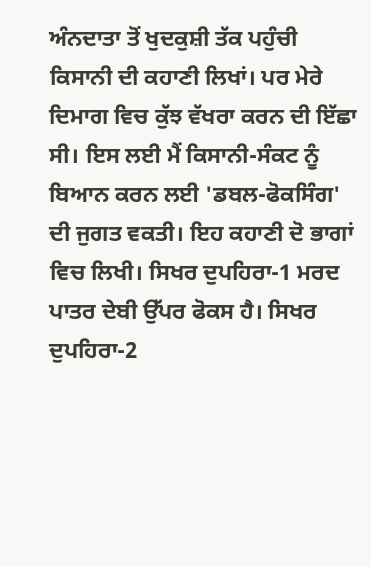ਅੰਨਦਾਤਾ ਤੋਂ ਖੁਦਕੁਸ਼ੀ ਤੱਕ ਪਹੁੰਚੀ ਕਿਸਾਨੀ ਦੀ ਕਹਾਣੀ ਲਿਖਾਂ। ਪਰ ਮੇਰੇ ਦਿਮਾਗ ਵਿਚ ਕੁੱਝ ਵੱਖਰਾ ਕਰਨ ਦੀ ਇੱਛਾ ਸੀ। ਇਸ ਲਈ ਮੈਂ ਕਿਸਾਨੀ-ਸੰਕਟ ਨੂੰ ਬਿਆਨ ਕਰਨ ਲਈ 'ਡਬਲ-ਫੋਕਸਿੰਗ' ਦੀ ਜੁਗਤ ਵਕਤੀ। ਇਹ ਕਹਾਣੀ ਦੋ ਭਾਗਾਂ ਵਿਚ ਲਿਖੀ। ਸਿਖਰ ਦੁਪਹਿਰਾ-1 ਮਰਦ ਪਾਤਰ ਦੇਬੀ ਉੱਪਰ ਫੋਕਸ ਹੈ। ਸਿਖਰ ਦੁਪਹਿਰਾ-2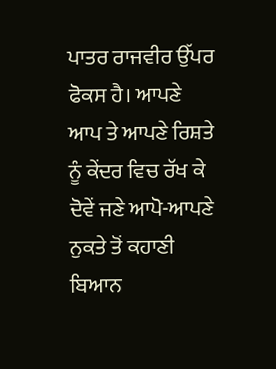ਪਾਤਰ ਰਾਜਵੀਰ ਉੱਪਰ ਫੋਕਸ ਹੈ। ਆਪਣੇ ਆਪ ਤੇ ਆਪਣੇ ਰਿਸ਼ਤੇ ਨੂੰ ਕੇਂਦਰ ਵਿਚ ਰੱਖ ਕੇ ਦੋਵੇਂ ਜਣੇ ਆਪੋ-ਆਪਣੇ ਨੁਕਤੇ ਤੋਂ ਕਹਾਣੀ ਬਿਆਨ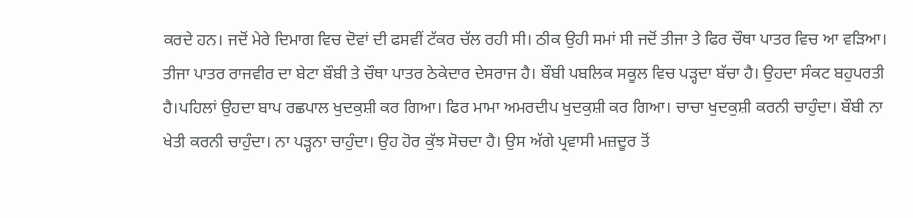ਕਰਦੇ ਹਨ। ਜਦੋਂ ਮੇਰੇ ਦਿਮਾਗ ਵਿਚ ਦੋਵਾਂ ਦੀ ਫਸਵੀਂ ਟੱਕਰ ਚੱਲ ਰਹੀ ਸੀ। ਠੀਕ ਉਹੀ ਸਮਾਂ ਸੀ ਜਦੋਂ ਤੀਜਾ ਤੇ ਫਿਰ ਚੌਥਾ ਪਾਤਰ ਵਿਚ ਆ ਵੜਿਆ। ਤੀਜਾ ਪਾਤਰ ਰਾਜਵੀਰ ਦਾ ਬੇਟਾ ਬੌਬੀ ਤੇ ਚੌਥਾ ਪਾਤਰ ਠੇਕੇਦਾਰ ਦੇਸਰਾਜ ਹੈ। ਬੌਬੀ ਪਬਲਿਕ ਸਕੂਲ ਵਿਚ ਪੜ੍ਹਦਾ ਬੱਚਾ ਹੈ। ਉਹਦਾ ਸੰਕਟ ਬਹੁਪਰਤੀ ਹੈ।ਪਹਿਲਾਂ ਉਹਦਾ ਬਾਪ ਰਛਪਾਲ ਖੁਦਕੁਸ਼ੀ ਕਰ ਗਿਆ। ਫਿਰ ਮਾਮਾ ਅਮਰਦੀਪ ਖੁਦਕੁਸ਼ੀ ਕਰ ਗਿਆ। ਚਾਚਾ ਖੁਦਕੁਸ਼ੀ ਕਰਨੀ ਚਾਹੁੰਦਾ। ਬੌਬੀ ਨਾ ਖੇਤੀ ਕਰਨੀ ਚਾਹੁੰਦਾ। ਨਾ ਪੜ੍ਹਨਾ ਚਾਹੁੰਦਾ। ਉਹ ਹੋਰ ਕੁੱਝ ਸੋਚਦਾ ਹੈ। ਉਸ ਅੱਗੇ ਪ੍ਰਵਾਸੀ ਮਜ਼ਦੂਰ ਤੋਂ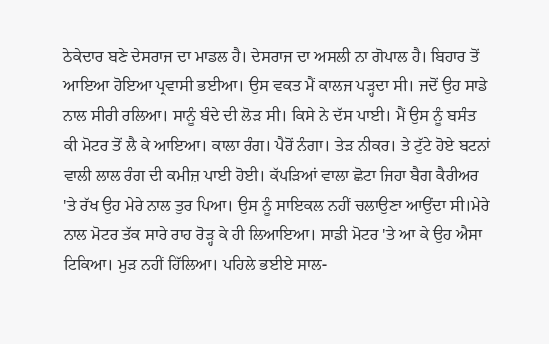ਠੇਕੇਦਾਰ ਬਣੇ ਦੇਸਰਾਜ ਦਾ ਮਾਡਲ ਹੈ। ਦੇਸਰਾਜ ਦਾ ਅਸਲੀ ਨਾ ਗੋਪਾਲ ਹੈ। ਬਿਹਾਰ ਤੋਂ ਆਇਆ ਹੋਇਆ ਪ੍ਰਵਾਸੀ ਭਈਆ। ਉਸ ਵਕਤ ਮੈਂ ਕਾਲਜ ਪੜ੍ਹਦਾ ਸੀ। ਜਦੋਂ ਉਹ ਸਾਡੇ ਨਾਲ ਸੀਰੀ ਰਲਿਆ। ਸਾਨੂੰ ਬੰਦੇ ਦੀ ਲੋੜ ਸੀ। ਕਿਸੇ ਨੇ ਦੱਸ ਪਾਈ। ਮੈਂ ਉਸ ਨੂੰ ਬਸੰਤ ਕੀ ਮੋਟਰ ਤੋਂ ਲੈ ਕੇ ਆਇਆ। ਕਾਲਾ ਰੰਗ। ਪੈਰੋਂ ਨੰਗਾ। ਤੇੜ ਨੀਕਰ। ਤੇ ਟੁੱਟੇ ਹੋਏ ਬਟਨਾਂ ਵਾਲੀ ਲਾਲ ਰੰਗ ਦੀ ਕਮੀਜ਼ ਪਾਈ ਹੋਈ। ਕੱਪੜਿਆਂ ਵਾਲਾ ਛੋਟਾ ਜਿਹਾ ਬੈਗ ਕੈਰੀਅਰ 'ਤੇ ਰੱਖ ਉਹ ਮੇਰੇ ਨਾਲ ਤੁਰ ਪਿਆ। ਉਸ ਨੂੰ ਸਾਇਕਲ ਨਹੀਂ ਚਲਾਉਣਾ ਆਉਂਦਾ ਸੀ।ਮੇਰੇ ਨਾਲ ਮੋਟਰ ਤੱਕ ਸਾਰੇ ਰਾਹ ਰੋੜ੍ਹ ਕੇ ਹੀ ਲਿਆਇਆ। ਸਾਡੀ ਮੋਟਰ 'ਤੇ ਆ ਕੇ ਉਹ ਐਸਾ ਟਿਕਿਆ। ਮੁੜ ਨਹੀਂ ਹਿੱਲਿਆ। ਪਹਿਲੇ ਭਈਏ ਸਾਲ-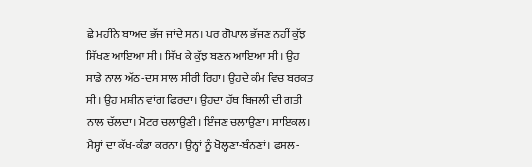ਛੇ ਮਹੀਨੇ ਬਾਅਦ ਭੱਜ ਜਾਂਦੇ ਸਨ। ਪਰ ਗੋਪਾਲ ਭੱਜਣ ਨਹੀਂ ਕੁੱਝ ਸਿੱਖਣ ਆਇਆ ਸੀ। ਸਿੱਖ ਕੇ ਕੁੱਝ ਬਣਨ ਆਇਆ ਸੀ। ਉਹ ਸਾਡੇ ਨਾਲ ਅੱਠ-ਦਸ ਸਾਲ ਸੀਰੀ ਰਿਹਾ। ਉਹਦੇ ਕੰਮ ਵਿਚ ਬਰਕਤ ਸੀ। ਉਹ ਮਸ਼ੀਨ ਵਾਂਗ ਫਿਰਦਾ। ਉਹਦਾ ਹੱਥ ਬਿਜਲੀ ਦੀ ਗਤੀ ਨਾਲ ਚੱਲਦਾ। ਮੋਟਰ ਚਲਾਉਣੀ। ਇੰਜਣ ਚਲਾਉਣਾ। ਸਾਇਕਲ। ਮੈਸ੍ਹਾਂ ਦਾ ਕੱਖ-ਕੰਡਾ ਕਰਨਾ। ਉਨ੍ਹਾਂ ਨੂੰ ਖੋਲ੍ਹਣਾ-ਬੰਨਣਾਂ। ਫਸਲ-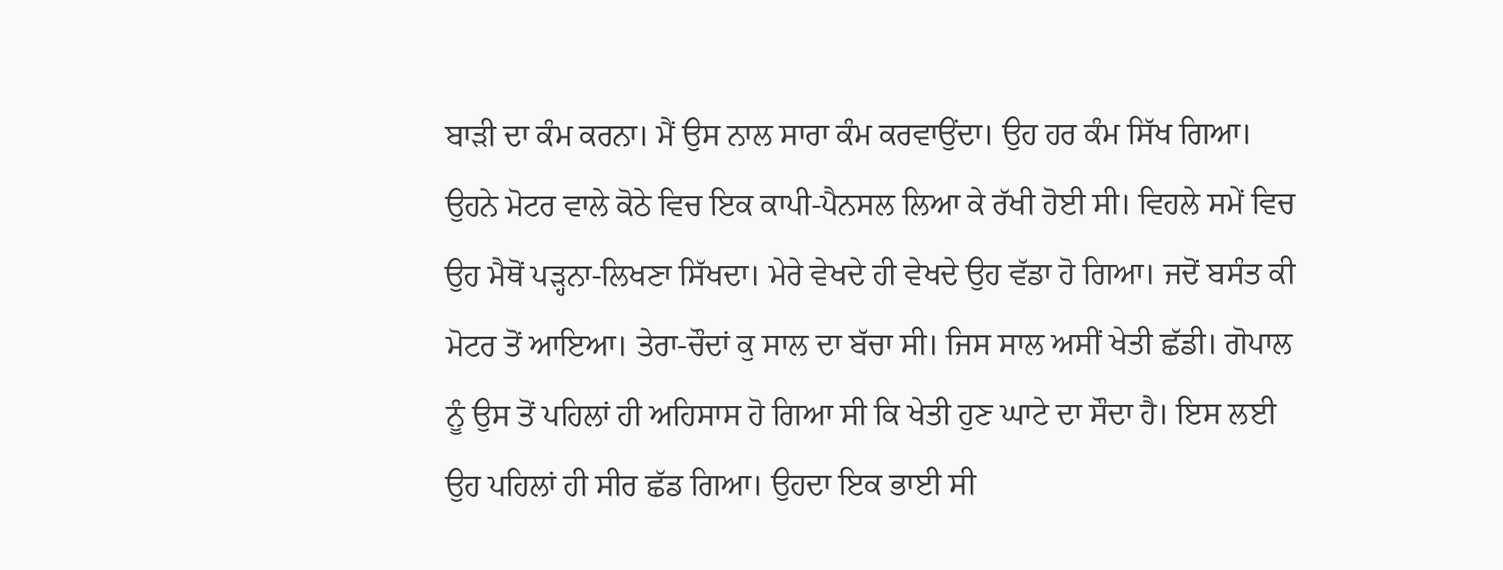ਬਾੜੀ ਦਾ ਕੰਮ ਕਰਨਾ। ਮੈਂ ਉਸ ਨਾਲ ਸਾਰਾ ਕੰਮ ਕਰਵਾਉਂਦਾ। ਉਹ ਹਰ ਕੰਮ ਸਿੱਖ ਗਿਆ। ਉਹਨੇ ਮੋਟਰ ਵਾਲੇ ਕੋਠੇ ਵਿਚ ਇਕ ਕਾਪੀ-ਪੈਨਸਲ ਲਿਆ ਕੇ ਰੱਖੀ ਹੋਈ ਸੀ। ਵਿਹਲੇ ਸਮੇਂ ਵਿਚ ਉਹ ਮੈਥੋਂ ਪੜ੍ਹਨਾ-ਲਿਖਣਾ ਸਿੱਖਦਾ। ਮੇਰੇ ਵੇਖਦੇ ਹੀ ਵੇਖਦੇ ਉਹ ਵੱਡਾ ਹੋ ਗਿਆ। ਜਦੋਂ ਬਸੰਤ ਕੀ ਮੋਟਰ ਤੋਂ ਆਇਆ। ਤੇਰਾ-ਚੌਦਾਂ ਕੁ ਸਾਲ ਦਾ ਬੱਚਾ ਸੀ। ਜਿਸ ਸਾਲ ਅਸੀਂ ਖੇਤੀ ਛੱਡੀ। ਗੋਪਾਲ ਨੂੰ ਉਸ ਤੋਂ ਪਹਿਲਾਂ ਹੀ ਅਹਿਸਾਸ ਹੋ ਗਿਆ ਸੀ ਕਿ ਖੇਤੀ ਹੁਣ ਘਾਟੇ ਦਾ ਸੌਦਾ ਹੈ। ਇਸ ਲਈ ਉਹ ਪਹਿਲਾਂ ਹੀ ਸੀਰ ਛੱਡ ਗਿਆ। ਉਹਦਾ ਇਕ ਭਾਈ ਸੀ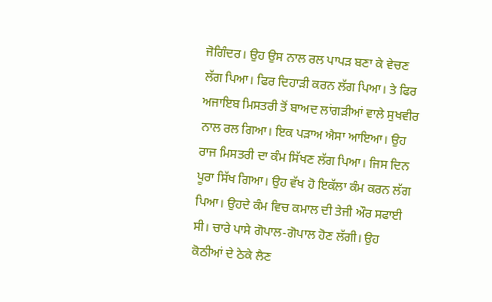ਜੋਗਿੰਦਰ। ਉਹ ਉਸ ਨਾਲ ਰਲ ਪਾਪੜ ਬਣਾ ਕੇ ਵੇਚਣ ਲੱਗ ਪਿਆ। ਫਿਰ ਦਿਹਾੜੀ ਕਰਨ ਲੱਗ ਪਿਆ। ਤੇ ਫਿਰ ਅਜਾਇਬ ਮਿਸਤਰੀ ਤੋਂ ਬਾਅਦ ਲਾਂਗੜੀਆਂ ਵਾਲੇ ਸੁਖਵੀਰ ਨਾਲ ਰਲ ਗਿਆ। ਇਕ ਪੜਾਅ ਐਸਾ ਆਇਆ। ਉਹ ਰਾਜ ਮਿਸਤਰੀ ਦਾ ਕੰਮ ਸਿੱਖਣ ਲੱਗ ਪਿਆ। ਜਿਸ ਦਿਨ ਪੂਰਾ ਸਿੱਖ ਗਿਆ। ਉਹ ਵੱਖ ਹੋ ਇਕੱਲਾ ਕੰਮ ਕਰਨ ਲੱਗ ਪਿਆ। ਉਹਦੇ ਕੰਮ ਵਿਚ ਕਮਾਲ ਦੀ ਤੇਜੀ ਔਰ ਸਫਾਈ ਸੀ। ਚਾਰੇ ਪਾਸੇ ਗੋਪਾਲ-ਗੋਪਾਲ ਹੋਣ ਲੱਗੀ। ਉਹ ਕੋਠੀਆਂ ਦੇ ਠੇਕੇ ਲੈਣ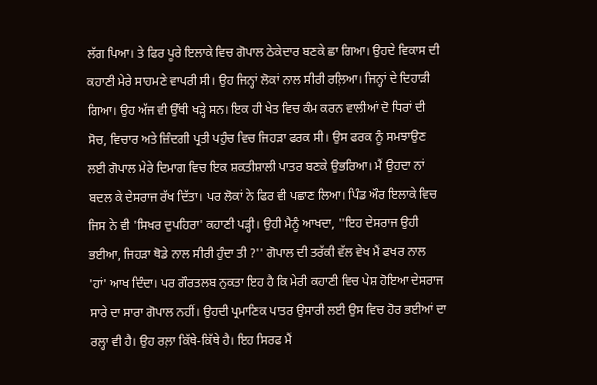ਲੱਗ ਪਿਆ। ਤੇ ਫਿਰ ਪੂਰੇ ਇਲਾਕੇ ਵਿਚ ਗੋਪਾਲ ਠੇਕੇਦਾਰ ਬਣਕੇ ਛਾ ਗਿਆ। ਉਹਦੇ ਵਿਕਾਸ ਦੀ ਕਹਾਣੀ ਮੇਰੇ ਸਾਹਮਣੇ ਵਾਪਰੀ ਸੀ। ਉਹ ਜਿਨ੍ਹਾਂ ਲੋਕਾਂ ਨਾਲ ਸੀਰੀ ਰਲ਼ਿਆ। ਜਿਨ੍ਹਾਂ ਦੇ ਦਿਹਾੜੀ ਗਿਆ। ਉਹ ਅੱਜ ਵੀ ਉੱਥੀ ਖੜ੍ਹੇ ਸਨ। ਇਕ ਹੀ ਖੇਤ ਵਿਚ ਕੰਮ ਕਰਨ ਵਾਲੀਆਂ ਦੋ ਧਿਰਾਂ ਦੀ ਸੋਚ, ਵਿਚਾਰ ਅਤੇ ਜ਼ਿੰਦਗੀ ਪ੍ਰਤੀ ਪਹੁੰਚ ਵਿਚ ਜਿਹੜਾ ਫਰਕ ਸੀ। ਉਸ ਫਰਕ ਨੂੰ ਸਮਝਾਉਣ ਲਈ ਗੋਪਾਲ ਮੇਰੇ ਦਿਮਾਗ ਵਿਚ ਇਕ ਸ਼ਕਤੀਸ਼ਾਲੀ ਪਾਤਰ ਬਣਕੇ ਉਭਰਿਆ। ਮੈਂ ਉਹਦਾ ਨਾਂ ਬਦਲ ਕੇ ਦੇਸਰਾਜ ਰੱਖ ਦਿੱਤਾ। ਪਰ ਲੋਕਾਂ ਨੇ ਫਿਰ ਵੀ ਪਛਾਣ ਲਿਆ। ਪਿੰਡ ਔਰ ਇਲਾਕੇ ਵਿਚ ਜਿਸ ਨੇ ਵੀ 'ਸਿਖਰ ਦੁਪਹਿਰਾ' ਕਹਾਣੀ ਪੜ੍ਹੀ। ਉਹੀ ਮੈਨੂੰ ਆਖਦਾ, ''ਇਹ ਦੇਸਰਾਜ ਉਹੀ ਭਈਆ, ਜਿਹੜਾ ਥੋਡੇ ਨਾਲ ਸੀਰੀ ਹੁੰਦਾ ਤੀ ?'' ਗੋਪਾਲ ਦੀ ਤਰੱਕੀ ਵੱਲ ਵੇਖ ਮੈਂ ਫਖਰ ਨਾਲ 'ਹਾਂ' ਆਖ ਦਿੰਦਾ। ਪਰ ਗੌਰਤਲਬ ਨੁਕਤਾ ਇਹ ਹੈ ਕਿ ਮੇਰੀ ਕਹਾਣੀ ਵਿਚ ਪੇਸ਼ ਹੋਇਆ ਦੇਸਰਾਜ ਸਾਰੇ ਦਾ ਸਾਰਾ ਗੋਪਾਲ ਨਹੀਂ। ਉਹਦੀ ਪ੍ਰਮਾਣਿਕ ਪਾਤਰ ਉਸਾਰੀ ਲਈ ਉਸ ਵਿਚ ਹੋਰ ਭਈਆਂ ਦਾ ਰਲ੍ਹਾ ਵੀ ਹੈ। ਉਹ ਰਲ਼ਾ ਕਿੱਥੇ-ਕਿੱਥੇ ਹੈ। ਇਹ ਸਿਰਫ ਮੈਂ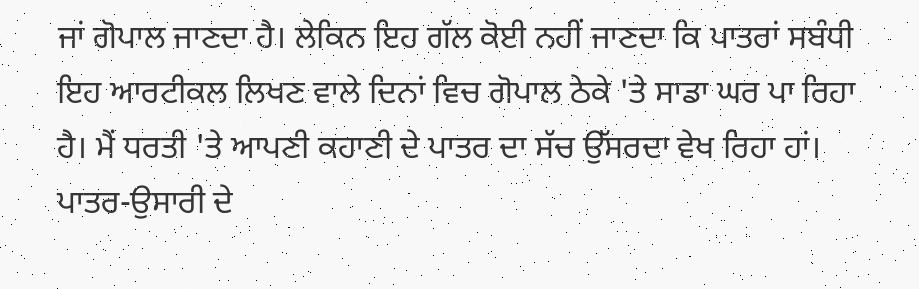ਜਾਂ ਗੋਪਾਲ ਜਾਣਦਾ ਹੈ। ਲੇਕਿਨ ਇਹ ਗੱਲ ਕੋਈ ਨਹੀਂ ਜਾਣਦਾ ਕਿ ਪਾਤਰਾਂ ਸਬੰਧੀ ਇਹ ਆਰਟੀਕਲ ਲਿਖਣ ਵਾਲੇ ਦਿਨਾਂ ਵਿਚ ਗੋਪਾਲ ਠੇਕੇ 'ਤੇ ਸਾਡਾ ਘਰ ਪਾ ਰਿਹਾ ਹੈ। ਮੈਂ ਧਰਤੀ 'ਤੇ ਆਪਣੀ ਕਹਾਣੀ ਦੇ ਪਾਤਰ ਦਾ ਸੱਚ ਉੱਸਰਦਾ ਵੇਖ ਰਿਹਾ ਹਾਂ।
ਪਾਤਰ-ਉਸਾਰੀ ਦੇ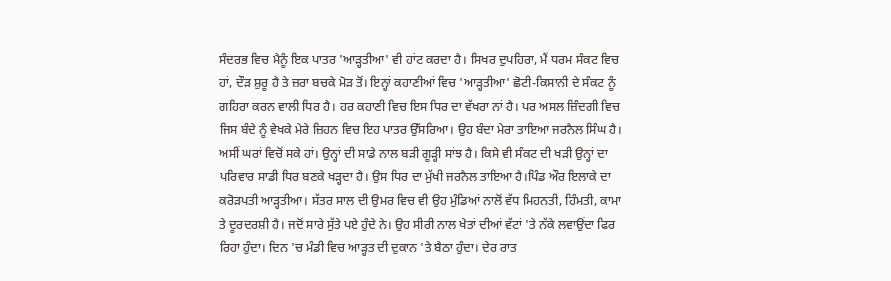ਸੰਦਰਭ ਵਿਚ ਮੈਨੂੰ ਇਕ ਪਾਤਰ 'ਆੜ੍ਹਤੀਆ' ਵੀ ਹਾਂਟ ਕਰਦਾ ਹੈ। ਸਿਖਰ ਦੁਪਹਿਰਾ, ਮੈਂ ਧਰਮ ਸੰਕਟ ਵਿਚ ਹਾਂ, ਦੌੜ ਸ਼ੁਰੂ ਹੈ ਤੇ ਜ਼ਰਾ ਬਚਕੇ ਮੋੜ ਤੋਂ। ਇਨ੍ਹਾਂ ਕਹਾਣੀਆਂ ਵਿਚ 'ਆੜ੍ਹਤੀਆ' ਛੋਟੀ-ਕਿਸਾਨੀ ਦੇ ਸੰਕਟ ਨੂੰ ਗਹਿਰਾ ਕਰਨ ਵਾਲੀ ਧਿਰ ਹੈ। ਹਰ ਕਹਾਣੀ ਵਿਚ ਇਸ ਧਿਰ ਦਾ ਵੱਖਰਾ ਨਾਂ ਹੈ। ਪਰ ਅਸਲ ਜ਼ਿੰਦਗੀ ਵਿਚ ਜਿਸ ਬੰਦੇ ਨੂੰ ਵੇਖਕੇ ਮੇਰੇ ਜ਼ਿਹਨ ਵਿਚ ਇਹ ਪਾਤਰ ਉੱਸਰਿਆ। ਉਹ ਬੰਦਾ ਮੇਰਾ ਤਾਇਆ ਜਰਨੈਲ ਸਿੰਘ ਹੈ। ਅਸੀਂ ਘਰਾਂ ਵਿਚੋਂ ਸਕੇ ਹਾਂ। ਉਨ੍ਹਾਂ ਦੀ ਸਾਡੇ ਨਾਲ ਬੜੀ ਗੂੜ੍ਹੀ ਸਾਂਝ ਹੈ। ਕਿਸੇ ਵੀ ਸੰਕਟ ਦੀ ਖੜੀ ਉਨ੍ਹਾਂ ਦਾ ਪਰਿਵਾਰ ਸਾਡੀ ਧਿਰ ਬਣਕੇ ਖੜ੍ਹਦਾ ਹੈ। ਉਸ ਧਿਰ ਦਾ ਮੁੱਖੀ ਜਰਨੈਲ ਤਾਇਆ ਹੈ।ਪਿੰਡ ਔਰ ਇਲਾਕੇ ਦਾ ਕਰੋੜਪਤੀ ਆੜ੍ਹਤੀਆ। ਸੱਤਰ ਸਾਲ ਦੀ ਉਮਰ ਵਿਚ ਵੀ ਉਹ ਮੁੰਡਿਆਂ ਨਾਲੋਂ ਵੱਧ ਮਿਹਨਤੀ, ਹਿੰਮਤੀ, ਕਾਮਾ ਤੇ ਦੂਰਦਰਸ਼ੀ ਹੈ। ਜਦੋਂ ਸਾਰੇ ਸੁੱਤੇ ਪਏ ਹੁੰਦੇ ਨੇ। ਉਹ ਸੀਰੀ ਨਾਲ ਖੇਤਾਂ ਦੀਆਂ ਵੱਟਾਂ 'ਤੇ ਨੱਕੇ ਲਵਾਉਂਦਾ ਫਿਰ ਰਿਹਾ ਹੁੰਦਾ। ਦਿਨ 'ਚ ਮੰਡੀ ਵਿਚ ਆੜ੍ਹਤ ਦੀ ਦੁਕਾਨ 'ਤੇ ਬੈਠਾ ਹੁੰਦਾ। ਦੇਰ ਰਾਤ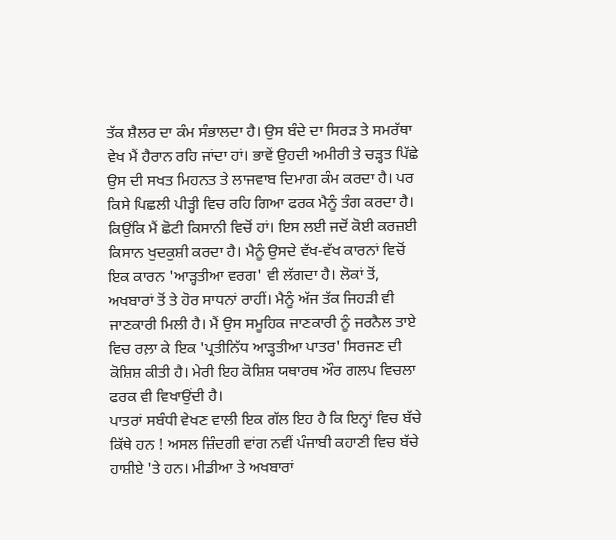ਤੱਕ ਸ਼ੈਲਰ ਦਾ ਕੰਮ ਸੰਭਾਲਦਾ ਹੈ। ਉਸ ਬੰਦੇ ਦਾ ਸਿਰੜ ਤੇ ਸਮਰੱਥਾ ਵੇਖ ਮੈਂ ਹੈਰਾਨ ਰਹਿ ਜਾਂਦਾ ਹਾਂ। ਭਾਵੇਂ ਉਹਦੀ ਅਮੀਰੀ ਤੇ ਚੜ੍ਹਤ ਪਿੱਛੇ ਉਸ ਦੀ ਸਖਤ ਮਿਹਨਤ ਤੇ ਲਾਜਵਾਬ ਦਿਮਾਗ ਕੰਮ ਕਰਦਾ ਹੈ। ਪਰ ਕਿਸੇ ਪਿਛਲੀ ਪੀੜ੍ਹੀ ਵਿਚ ਰਹਿ ਗਿਆ ਫਰਕ ਮੈਨੂੰ ਤੰਗ ਕਰਦਾ ਹੈ। ਕਿਉਂਕਿ ਮੈਂ ਛੋਟੀ ਕਿਸਾਨੀ ਵਿਚੋਂ ਹਾਂ। ਇਸ ਲਈ ਜਦੋਂ ਕੋਈ ਕਰਜ਼ਈ ਕਿਸਾਨ ਖੁਦਕੁਸ਼ੀ ਕਰਦਾ ਹੈ। ਮੈਨੂੰ ਉਸਦੇ ਵੱਖ-ਵੱਖ ਕਾਰਨਾਂ ਵਿਚੋਂ ਇਕ ਕਾਰਨ 'ਆੜ੍ਹਤੀਆ ਵਰਗ' ਵੀ ਲੱਗਦਾ ਹੈ। ਲੋਕਾਂ ਤੋਂ, ਅਖਬਾਰਾਂ ਤੋਂ ਤੇ ਹੋਰ ਸਾਧਨਾਂ ਰਾਹੀਂ। ਮੈਨੂੰ ਅੱਜ ਤੱਕ ਜਿਹੜੀ ਵੀ ਜਾਣਕਾਰੀ ਮਿਲੀ ਹੈ। ਮੈਂ ਉਸ ਸਮੂਹਿਕ ਜਾਣਕਾਰੀ ਨੂੰ ਜਰਨੈਲ ਤਾਏ ਵਿਚ ਰਲ਼ਾ ਕੇ ਇਕ 'ਪ੍ਰਤੀਨਿੱਧ ਆੜ੍ਹਤੀਆ ਪਾਤਰ' ਸਿਰਜਣ ਦੀ ਕੋਸ਼ਿਸ਼ ਕੀਤੀ ਹੈ। ਮੇਰੀ ਇਹ ਕੋਸ਼ਿਸ਼ ਯਥਾਰਥ ਔਰ ਗਲਪ ਵਿਚਲਾ ਫਰਕ ਵੀ ਵਿਖਾਉਂਦੀ ਹੈ।
ਪਾਤਰਾਂ ਸਬੰਧੀ ਵੇਖਣ ਵਾਲੀ ਇਕ ਗੱਲ ਇਹ ਹੈ ਕਿ ਇਨ੍ਹਾਂ ਵਿਚ ਬੱਚੇ ਕਿੱਥੇ ਹਨ ! ਅਸਲ ਜ਼ਿੰਦਗੀ ਵਾਂਗ ਨਵੀਂ ਪੰਜਾਬੀ ਕਹਾਣੀ ਵਿਚ ਬੱਚੇ ਹਾਸ਼ੀਏ 'ਤੇ ਹਨ। ਮੀਡੀਆ ਤੇ ਅਖਬਾਰਾਂ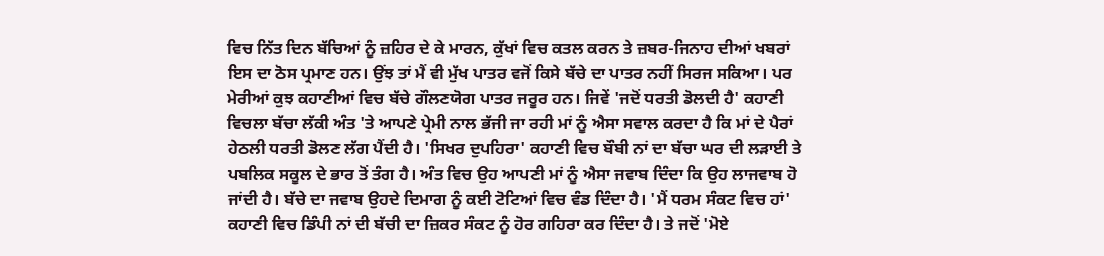ਵਿਚ ਨਿੱਤ ਦਿਨ ਬੱਚਿਆਂ ਨੂੰ ਜ਼ਹਿਰ ਦੇ ਕੇ ਮਾਰਨ, ਕੁੱਖਾਂ ਵਿਚ ਕਤਲ ਕਰਨ ਤੇ ਜ਼ਬਰ-ਜਿਨਾਹ ਦੀਆਂ ਖਬਰਾਂ ਇਸ ਦਾ ਠੋਸ ਪ੍ਰਮਾਣ ਹਨ। ਉਂਝ ਤਾਂ ਮੈਂ ਵੀ ਮੁੱਖ ਪਾਤਰ ਵਜੋਂ ਕਿਸੇ ਬੱਚੇ ਦਾ ਪਾਤਰ ਨਹੀਂ ਸਿਰਜ ਸਕਿਆ। ਪਰ ਮੇਰੀਆਂ ਕੁਝ ਕਹਾਣੀਆਂ ਵਿਚ ਬੱਚੇ ਗੌਲਣਯੋਗ ਪਾਤਰ ਜਰੂਰ ਹਨ। ਜਿਵੇਂ 'ਜਦੋਂ ਧਰਤੀ ਡੋਲਦੀ ਹੈ' ਕਹਾਣੀ ਵਿਚਲਾ ਬੱਚਾ ਲੱਕੀ ਅੰਤ 'ਤੇ ਆਪਣੇ ਪ੍ਰੇਮੀ ਨਾਲ ਭੱਜੀ ਜਾ ਰਹੀ ਮਾਂ ਨੂੰ ਐਸਾ ਸਵਾਲ ਕਰਦਾ ਹੈ ਕਿ ਮਾਂ ਦੇ ਪੈਰਾਂ ਹੇਠਲੀ ਧਰਤੀ ਡੋਲਣ ਲੱਗ ਪੈਂਦੀ ਹੈ। 'ਸਿਖਰ ਦੁਪਹਿਰਾ' ਕਹਾਣੀ ਵਿਚ ਬੌਬੀ ਨਾਂ ਦਾ ਬੱਚਾ ਘਰ ਦੀ ਲੜਾਈ ਤੇ ਪਬਲਿਕ ਸਕੂਲ ਦੇ ਭਾਰ ਤੋਂ ਤੰਗ ਹੈ। ਅੰਤ ਵਿਚ ਉਹ ਆਪਣੀ ਮਾਂ ਨੂੰ ਐਸਾ ਜਵਾਬ ਦਿੰਦਾ ਕਿ ਉਹ ਲਾਜਵਾਬ ਹੋ ਜਾਂਦੀ ਹੈ। ਬੱਚੇ ਦਾ ਜਵਾਬ ਉਹਦੇ ਦਿਮਾਗ ਨੂੰ ਕਈ ਟੋਟਿਆਂ ਵਿਚ ਵੰਡ ਦਿੰਦਾ ਹੈ। 'ਮੈਂ ਧਰਮ ਸੰਕਟ ਵਿਚ ਹਾਂ' ਕਹਾਣੀ ਵਿਚ ਡਿੰਪੀ ਨਾਂ ਦੀ ਬੱਚੀ ਦਾ ਜ਼ਿਕਰ ਸੰਕਟ ਨੂੰ ਹੋਰ ਗਹਿਰਾ ਕਰ ਦਿੰਦਾ ਹੈ। ਤੇ ਜਦੋਂ 'ਮੋਏ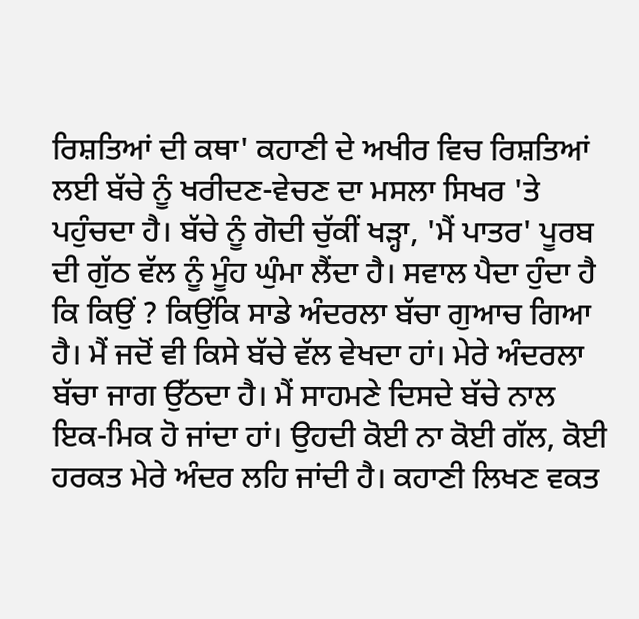ਰਿਸ਼ਤਿਆਂ ਦੀ ਕਥਾ' ਕਹਾਣੀ ਦੇ ਅਖੀਰ ਵਿਚ ਰਿਸ਼ਤਿਆਂ ਲਈ ਬੱਚੇ ਨੂੰ ਖਰੀਦਣ-ਵੇਚਣ ਦਾ ਮਸਲਾ ਸਿਖਰ 'ਤੇ ਪਹੁੰਚਦਾ ਹੈ। ਬੱਚੇ ਨੂੰ ਗੋਦੀ ਚੁੱਕੀਂ ਖੜ੍ਹਾ, 'ਮੈਂ ਪਾਤਰ' ਪੂਰਬ ਦੀ ਗੁੱਠ ਵੱਲ ਨੂੰ ਮੂੰਹ ਘੁੰਮਾ ਲੈਂਦਾ ਹੈ। ਸਵਾਲ ਪੈਦਾ ਹੁੰਦਾ ਹੈ ਕਿ ਕਿਉਂ ? ਕਿਉਂਕਿ ਸਾਡੇ ਅੰਦਰਲਾ ਬੱਚਾ ਗੁਆਚ ਗਿਆ ਹੈ। ਮੈਂ ਜਦੋਂ ਵੀ ਕਿਸੇ ਬੱਚੇ ਵੱਲ ਵੇਖਦਾ ਹਾਂ। ਮੇਰੇ ਅੰਦਰਲਾ ਬੱਚਾ ਜਾਗ ਉੱਠਦਾ ਹੈ। ਮੈਂ ਸਾਹਮਣੇ ਦਿਸਦੇ ਬੱਚੇ ਨਾਲ ਇਕ-ਮਿਕ ਹੋ ਜਾਂਦਾ ਹਾਂ। ਉਹਦੀ ਕੋਈ ਨਾ ਕੋਈ ਗੱਲ, ਕੋਈ ਹਰਕਤ ਮੇਰੇ ਅੰਦਰ ਲਹਿ ਜਾਂਦੀ ਹੈ। ਕਹਾਣੀ ਲਿਖਣ ਵਕਤ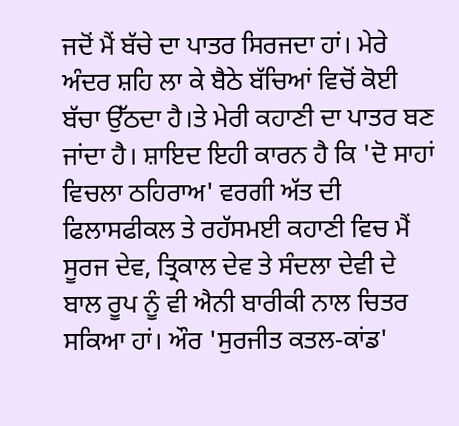ਜਦੋਂ ਮੈਂ ਬੱਚੇ ਦਾ ਪਾਤਰ ਸਿਰਜਦਾ ਹਾਂ। ਮੇਰੇ ਅੰਦਰ ਸ਼ਹਿ ਲਾ ਕੇ ਬੈਠੇ ਬੱਚਿਆਂ ਵਿਚੋਂ ਕੋਈ ਬੱਚਾ ਉੱਠਦਾ ਹੈ।ਤੇ ਮੇਰੀ ਕਹਾਣੀ ਦਾ ਪਾਤਰ ਬਣ ਜਾਂਦਾ ਹੈ। ਸ਼ਾਇਦ ਇਹੀ ਕਾਰਨ ਹੈ ਕਿ 'ਦੋ ਸਾਹਾਂ ਵਿਚਲਾ ਠਹਿਰਾਅ' ਵਰਗੀ ਅੱਤ ਦੀ ਫਿਲਾਸਫੀਕਲ ਤੇ ਰਹੱਸਮਈ ਕਹਾਣੀ ਵਿਚ ਮੈਂ ਸੂਰਜ ਦੇਵ, ਤ੍ਰਿਕਾਲ ਦੇਵ ਤੇ ਸੰਦਲਾ ਦੇਵੀ ਦੇ ਬਾਲ ਰੂਪ ਨੂੰ ਵੀ ਐਨੀ ਬਾਰੀਕੀ ਨਾਲ ਚਿਤਰ ਸਕਿਆ ਹਾਂ। ਔਰ 'ਸੁਰਜੀਤ ਕਤਲ-ਕਾਂਡ'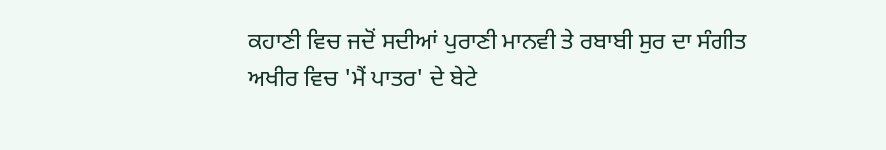ਕਹਾਣੀ ਵਿਚ ਜਦੋਂ ਸਦੀਆਂ ਪੁਰਾਣੀ ਮਾਨਵੀ ਤੇ ਰਬਾਬੀ ਸੁਰ ਦਾ ਸੰਗੀਤ ਅਖੀਰ ਵਿਚ 'ਮੈਂ ਪਾਤਰ' ਦੇ ਬੇਟੇ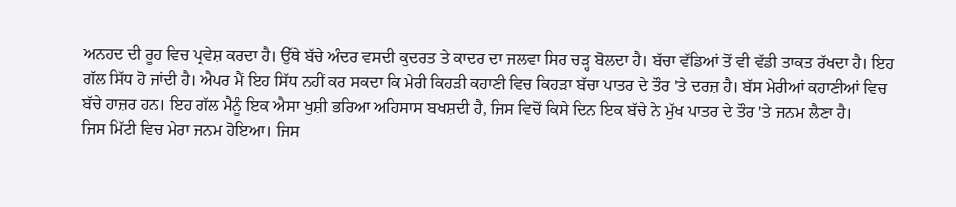ਅਨਹਦ ਦੀ ਰੂਹ ਵਿਚ ਪ੍ਰਵੇਸ਼ ਕਰਦਾ ਹੈ। ਉੱਥੇ ਬੱਚੇ ਅੰਦਰ ਵਸਦੀ ਕੁਦਰਤ ਤੇ ਕਾਦਰ ਦਾ ਜਲਵਾ ਸਿਰ ਚੜ੍ਹ ਬੋਲਦਾ ਹੈ। ਬੱਚਾ ਵੱਡਿਆਂ ਤੋਂ ਵੀ ਵੱਡੀ ਤਾਕਤ ਰੱਖਦਾ ਹੈ। ਇਹ ਗੱਲ ਸਿੱਧ ਹੋ ਜਾਂਦੀ ਹੈ। ਐਪਰ ਮੈਂ ਇਹ ਸਿੱਧ ਨਹੀਂ ਕਰ ਸਕਦਾ ਕਿ ਮੇਰੀ ਕਿਹੜੀ ਕਹਾਣੀ ਵਿਚ ਕਿਹੜਾ ਬੱਚਾ ਪਾਤਰ ਦੇ ਤੌਰ 'ਤੇ ਦਰਜ਼ ਹੈ। ਬੱਸ ਮੇਰੀਆਂ ਕਹਾਣੀਆਂ ਵਿਚ ਬੱਚੇ ਹਾਜ਼ਰ ਹਨ। ਇਹ ਗੱਲ ਮੈਨੂੰ ਇਕ ਐਸਾ ਖੁਸ਼ੀ ਭਰਿਆ ਅਹਿਸਾਸ ਬਖਸ਼ਦੀ ਹੈ, ਜਿਸ ਵਿਚੋਂ ਕਿਸੇ ਦਿਨ ਇਕ ਬੱਚੇ ਨੇ ਮੁੱਖ ਪਾਤਰ ਦੇ ਤੌਰ 'ਤੇ ਜਨਮ ਲੈਣਾ ਹੈ।
ਜਿਸ ਮਿੱਟੀ ਵਿਚ ਮੇਰਾ ਜਨਮ ਹੋਇਆ। ਜਿਸ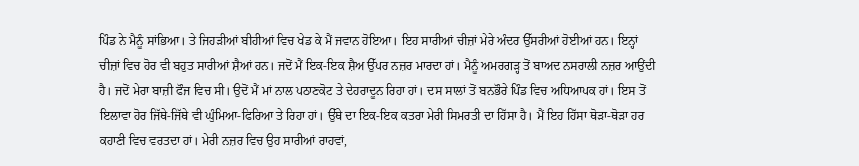ਪਿੰਡ ਨੇ ਮੈਨੂੰ ਸਾਂਭਿਆ। ਤੇ ਜਿਹੜੀਆਂ ਬੀਹੀਆਂ ਵਿਚ ਖੇਡ ਕੇ ਮੈਂ ਜਵਾਨ ਹੋਇਆ। ਇਹ ਸਾਰੀਆਂ ਚੀਜ਼ਾਂ ਮੇਰੇ ਅੰਦਰ ਉੱਸਰੀਆਂ ਹੋਈਆਂ ਹਨ। ਇਨ੍ਹਾਂ ਚੀਜ਼ਾਂ ਵਿਚ ਹੋਰ ਵੀ ਬਹੁਤ ਸਾਰੀਆਂ ਸ਼ੈਆਂ ਹਨ। ਜਦੋਂ ਮੈਂ ਇਕ-ਇਕ ਸ਼ੈਅ ਉੱਪਰ ਨਜ਼ਰ ਮਾਰਦਾ ਹਾਂ। ਮੈਨੂੰ ਅਮਰਗੜ੍ਹ ਤੋਂ ਬਾਅਦ ਨਸਰਾਲੀ ਨਜ਼ਰ ਆਉਂਦੀ ਹੈ। ਜਦੋਂ ਮੇਰਾ ਬਾਜ਼ੀ ਫੌਜ ਵਿਚ ਸੀ। ਉਦੋਂ ਮੈਂ ਮਾਂ ਨਾਲ ਪਠਾਣਕੋਟ ਤੇ ਦੇਹਰਾਦੂਨ ਰਿਹਾ ਹਾਂ। ਦਸ ਸਾਲਾਂ ਤੋਂ ਬਨਭੌਰੇ ਪਿੰਡ ਵਿਚ ਅਧਿਆਪਕ ਹਾਂ। ਇਸ ਤੋਂ ਇਲਾਵਾ ਹੋਰ ਜਿੱਥੇ-ਜਿੱਥੇ ਵੀ ਘੁੰਮਿਆ-ਫਿਰਿਆ ਤੇ ਰਿਹਾ ਹਾਂ। ਉੱਥੇ ਦਾ ਇਕ-ਇਕ ਕਤਰਾ ਮੇਰੀ ਸਿਮਰਤੀ ਦਾ ਹਿੱਸਾ ਹੈ। ਮੈਂ ਇਹ ਹਿੱਸਾ ਥੋੜਾ-ਥੋੜਾ ਹਰ ਕਹਾਣੀ ਵਿਚ ਵਰਤਦਾ ਹਾਂ। ਮੇਰੀ ਨਜ਼ਰ ਵਿਚ ਉਹ ਸਾਰੀਆਂ ਰਾਹਵਾਂ,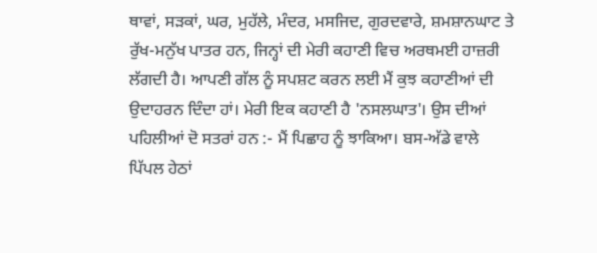ਥਾਵਾਂ, ਸੜਕਾਂ, ਘਰ, ਮੁਹੱਲੇ, ਮੰਦਰ, ਮਸਜਿਦ, ਗੁਰਦਵਾਰੇ, ਸ਼ਮਸ਼ਾਨਘਾਟ ਤੇ ਰੁੱਖ-ਮਨੁੱਖ ਪਾਤਰ ਹਨ, ਜਿਨ੍ਹਾਂ ਦੀ ਮੇਰੀ ਕਹਾਣੀ ਵਿਚ ਅਰਥਮਈ ਹਾਜ਼ਰੀ ਲੱਗਦੀ ਹੈ। ਆਪਣੀ ਗੱਲ ਨੂੰ ਸਪਸ਼ਟ ਕਰਨ ਲਈ ਮੈਂ ਕੁਝ ਕਹਾਣੀਆਂ ਦੀ ਉਦਾਹਰਨ ਦਿੰਦਾ ਹਾਂ। ਮੇਰੀ ਇਕ ਕਹਾਣੀ ਹੈ 'ਨਸਲਘਾਤ'। ਉਸ ਦੀਆਂ ਪਹਿਲੀਆਂ ਦੋ ਸਤਰਾਂ ਹਨ :- ਮੈਂ ਪਿਛਾਹ ਨੂੰ ਝਾਕਿਆ। ਬਸ-ਅੱਡੇ ਵਾਲੇ ਪਿੱਪਲ ਹੇਠਾਂ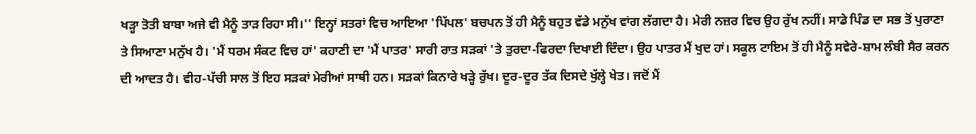ਖੜ੍ਹਾ ਤੋਤੀ ਬਾਬਾ ਅਜੇ ਵੀ ਮੈਨੂੰ ਤਾੜ ਰਿਹਾ ਸੀ।'' ਇਨ੍ਹਾਂ ਸਤਰਾਂ ਵਿਚ ਆਇਆ 'ਪਿੱਪਲ' ਬਚਪਨ ਤੋਂ ਹੀ ਮੈਨੂੰ ਬਹੁਤ ਵੱਡੇ ਮਨੁੱਖ ਵਾਂਗ ਲੱਗਦਾ ਹੈ। ਮੇਰੀ ਨਜ਼ਰ ਵਿਚ ਉਹ ਰੁੱਖ ਨਹੀਂ। ਸਾਡੇ ਪਿੰਡ ਦਾ ਸਭ ਤੋਂ ਪੁਰਾਣਾ ਤੇ ਸਿਆਣਾ ਮਨੁੱਖ ਹੈ। 'ਮੈਂ ਧਰਮ ਸੰਕਟ ਵਿਚ ਹਾਂ' ਕਹਾਣੀ ਦਾ 'ਮੈਂ ਪਾਤਰ' ਸਾਰੀ ਰਾਤ ਸੜਕਾਂ 'ਤੇ ਤੁਰਦਾ-ਫਿਰਦਾ ਦਿਖਾਈ ਦਿੰਦਾ। ਉਹ ਪਾਤਰ ਮੈਂ ਖੁਦ ਹਾਂ। ਸਕੂਲ ਟਾਇਮ ਤੋਂ ਹੀ ਮੈਨੂੰ ਸਵੇਰੇ-ਸ਼ਾਮ ਲੰਬੀ ਸੈਰ ਕਰਨ ਦੀ ਆਦਤ ਹੈ। ਵੀਹ-ਪੱਚੀ ਸਾਲ ਤੋਂ ਇਹ ਸੜਕਾਂ ਮੇਰੀਆਂ ਸਾਥੀ ਹਨ। ਸੜਕਾਂ ਕਿਨਾਰੇ ਖੜ੍ਹੇ ਰੁੱਖ। ਦੂਰ-ਦੂਰ ਤੱਕ ਦਿਸਦੇ ਖੁੱਲ੍ਹੇ ਖੇਤ। ਜਦੋਂ ਮੈਂ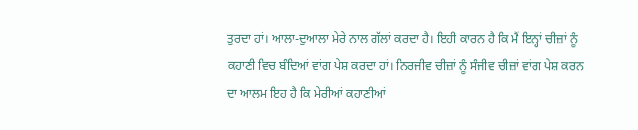ਤੁਰਦਾ ਹਾਂ। ਆਲਾ-ਦੁਆਲਾ ਮੇਰੇ ਨਾਲ ਗੱਲਾਂ ਕਰਦਾ ਹੈ। ਇਹੀ ਕਾਰਨ ਹੈ ਕਿ ਮੈਂ ਇਨ੍ਹਾਂ ਚੀਜ਼ਾਂ ਨੂੰ ਕਹਾਣੀ ਵਿਚ ਬੰਦਿਆਂ ਵਾਂਗ ਪੇਸ਼ ਕਰਦਾ ਹਾਂ। ਨਿਰਜੀਵ ਚੀਜ਼ਾਂ ਨੂੰ ਸੰਜੀਵ ਚੀਜ਼ਾਂ ਵਾਂਗ ਪੇਸ਼ ਕਰਨ ਦਾ ਆਲਮ ਇਹ ਹੈ ਕਿ ਮੇਰੀਆਂ ਕਹਾਣੀਆਂ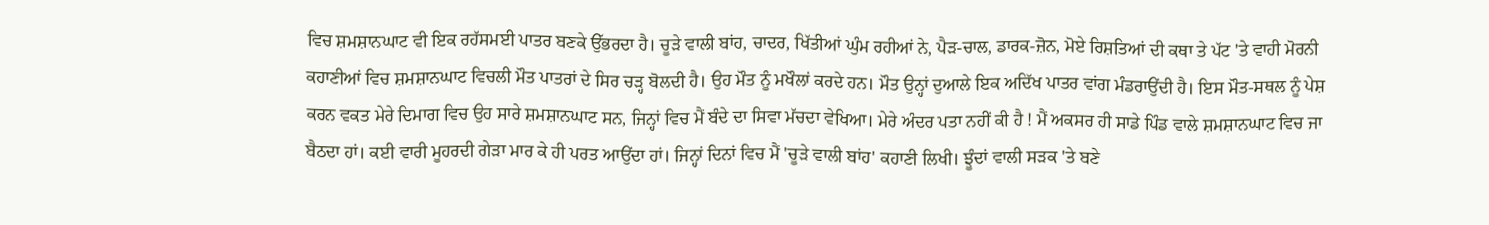ਵਿਚ ਸ਼ਮਸ਼ਾਨਘਾਟ ਵੀ ਇਕ ਰਹੱਸਮਈ ਪਾਤਰ ਬਣਕੇ ਉੱਭਰਦਾ ਹੈ। ਚੂੜੇ ਵਾਲੀ ਬਾਂਹ, ਚਾਦਰ, ਖਿੱਤੀਆਂ ਘੁੰਮ ਰਹੀਆਂ ਨੇ, ਪੈੜ-ਚਾਲ, ਡਾਰਕ-ਜ਼ੋਨ, ਮੋਏ ਰਿਸ਼ਤਿਆਂ ਦੀ ਕਥਾ ਤੇ ਪੱਟ 'ਤੇ ਵਾਹੀ ਮੋਰਨੀ ਕਹਾਣੀਆਂ ਵਿਚ ਸ਼ਮਸ਼ਾਨਘਾਟ ਵਿਚਲੀ ਮੌਤ ਪਾਤਰਾਂ ਦੇ ਸਿਰ ਚੜ੍ਹ ਬੋਲਦੀ ਹੈ। ਉਹ ਮੌਤ ਨੂੰ ਮਖੌਲਾਂ ਕਰਦੇ ਹਨ। ਮੌਤ ਉਨ੍ਹਾਂ ਦੁਆਲੇ ਇਕ ਅਦਿੱਖ ਪਾਤਰ ਵਾਂਗ ਮੰਡਰਾਉਂਦੀ ਹੈ। ਇਸ ਮੌਤ-ਸਥਲ ਨੂੰ ਪੇਸ਼ ਕਰਨ ਵਕਤ ਮੇਰੇ ਦਿਮਾਗ ਵਿਚ ਉਹ ਸਾਰੇ ਸ਼ਮਸ਼ਾਨਘਾਟ ਸਨ, ਜਿਨ੍ਹਾਂ ਵਿਚ ਮੈਂ ਬੰਦੇ ਦਾ ਸਿਵਾ ਮੱਚਦਾ ਵੇਖਿਆ। ਮੇਰੇ ਅੰਦਰ ਪਤਾ ਨਹੀਂ ਕੀ ਹੈ ! ਮੈਂ ਅਕਸਰ ਹੀ ਸਾਡੇ ਪਿੰਡ ਵਾਲੇ ਸ਼ਮਸ਼ਾਨਘਾਟ ਵਿਚ ਜਾ ਬੈਠਦਾ ਹਾਂ। ਕਈ ਵਾਰੀ ਮੂਹਰਦੀ ਗੇੜਾ ਮਾਰ ਕੇ ਹੀ ਪਰਤ ਆਉਂਦਾ ਹਾਂ। ਜਿਨ੍ਹਾਂ ਦਿਨਾਂ ਵਿਚ ਮੈਂ 'ਚੂੜੇ ਵਾਲੀ ਬਾਂਹ' ਕਹਾਣੀ ਲਿਖੀ। ਝੂੰਦਾਂ ਵਾਲੀ ਸੜਕ 'ਤੇ ਬਣੇ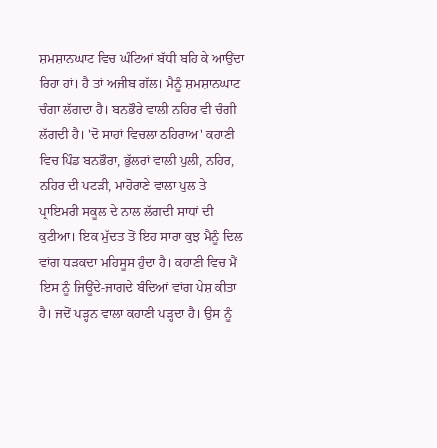ਸ਼ਮਸ਼ਾਨਘਾਟ ਵਿਚ ਘੰਟਿਆਂ ਬੱਧੀ ਬਹਿ ਕੇ ਆਉਂਦਾ ਰਿਹਾ ਹਾਂ। ਹੈ ਤਾਂ ਅਜੀਬ ਗੱਲ। ਮੈਨੂੰ ਸ਼ਮਸ਼ਾਨਘਾਟ ਚੰਗਾ ਲੱਗਦਾ ਹੈ। ਬਨਭੌਰੇ ਵਾਲੀ ਨਹਿਰ ਵੀ ਚੰਗੀ ਲੱਗਦੀ ਹੈ। 'ਦੋ ਸਾਹਾਂ ਵਿਚਲਾ ਠਹਿਰਾਅ' ਕਹਾਣੀ ਵਿਚ ਪਿੰਡ ਬਨਭੌਰਾ, ਭੁੱਲਰਾਂ ਵਾਲੀ ਪੁਲੀ, ਨਹਿਰ, ਨਹਿਰ ਦੀ ਪਟੜੀ, ਮਾਹੋਰਾਣੇ ਵਾਲਾ ਪੁਲ ਤੇ ਪ੍ਰਾਇਮਰੀ ਸਕੂਲ ਦੇ ਨਾਲ ਲੱਗਦੀ ਸਾਧਾਂ ਦੀ ਕੁਟੀਆ। ਇਕ ਮੁੱਦਤ ਤੋਂ ਇਹ ਸਾਰਾ ਕੁਝ ਮੈਨੂੰ ਦਿਲ ਵਾਂਗ ਧੜਕਦਾ ਮਹਿਸੂਸ ਹੁੰਦਾ ਹੈ। ਕਹਾਣੀ ਵਿਚ ਮੈਂ ਇਸ ਨੂੰ ਜਿਊਂਦੇ-ਜਾਗਦੇ ਬੰਦਿਆਂ ਵਾਂਗ ਪੇਸ਼ ਕੀਤਾ ਹੈ। ਜਦੋਂ ਪੜ੍ਹਨ ਵਾਲਾ ਕਹਾਣੀ ਪੜ੍ਹਦਾ ਹੈ। ਉਸ ਨੂੰ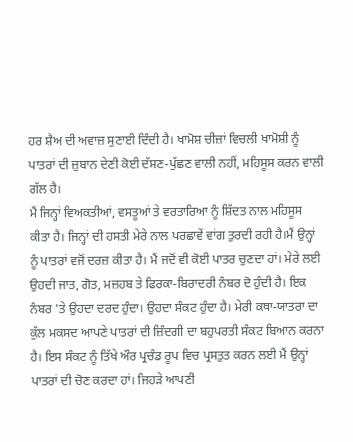ਹਰ ਸ਼ੈਅ ਦੀ ਅਵਾਜ਼ ਸੁਣਾਈ ਦਿੰਦੀ ਹੈ। ਖਾਮੋਸ਼ ਚੀਜ਼ਾਂ ਵਿਚਲੀ ਖਾਮੋਸ਼ੀ ਨੂੰ ਪਾਤਰਾਂ ਦੀ ਜ਼ੁਬਾਨ ਦੇਣੀ ਕੋਈ ਦੱਸਣ-ਪੁੱਛਣ ਵਾਲੀ ਨਹੀਂ, ਮਹਿਸੂਸ ਕਰਨ ਵਾਲੀ ਗੱਲ ਹੈ।
ਮੈਂ ਜਿਨ੍ਹਾਂ ਵਿਅਕਤੀਆਂ, ਵਸਤੂਆਂ ਤੇ ਵਰਤਾਰਿਆ ਨੂੰ ਸ਼ਿੱਦਤ ਨਾਲ ਮਹਿਸੂਸ ਕੀਤਾ ਹੈ। ਜਿਨ੍ਹਾਂ ਦੀ ਹਸਤੀ ਮੇਰੇ ਨਾਲ ਪਰਛਾਵੇਂ ਵਾਂਗ ਤੁਰਦੀ ਰਹੀ ਹੈ।ਮੈਂ ਉਨ੍ਹਾਂ ਨੂੰ ਪਾਤਰਾਂ ਵਜੋਂ ਦਰਜ਼ ਕੀਤਾ ਹੈ। ਮੈਂ ਜਦੋਂ ਵੀ ਕੋਈ ਪਾਤਰ ਚੁਣਦਾ ਹਾਂ। ਮੇਰੇ ਲਈ ਉਹਦੀ ਜਾਤ, ਗੋਤ, ਮਜ਼ਹਬ ਤੇ ਫਿਰਕਾ-ਬਿਰਾਦਰੀ ਨੰਬਰ ਦੋ ਹੁੰਦੀ ਹੈ। ਇਕ ਨੰਬਰ 'ਤੇ ਉਹਦਾ ਦਰਦ ਹੁੰਦਾ। ਉਹਦਾ ਸੰਕਟ ਹੁੰਦਾ ਹੈ। ਮੇਰੀ ਕਥਾ-ਯਾਤਰਾ ਦਾ ਕੁੱਲ ਮਕਸਦ ਆਪਣੇ ਪਾਤਰਾਂ ਦੀ ਜ਼ਿੰਦਗੀ ਦਾ ਬਹੁਪਰਤੀ ਸੰਕਟ ਬਿਆਨ ਕਰਨਾ ਹੈ। ਇਸ ਸੰਕਟ ਨੂੰ ਤਿੱਖੇ ਔਰ ਪ੍ਰਚੰਡ ਰੂਪ ਵਿਚ ਪ੍ਰਸਤੁਤ ਕਰਨ ਲਈ ਮੈਂ ਉਨ੍ਹਾਂ ਪਾਤਰਾਂ ਦੀ ਚੋਣ ਕਰਦਾ ਹਾਂ। ਜਿਹੜੇ ਆਪਣੀ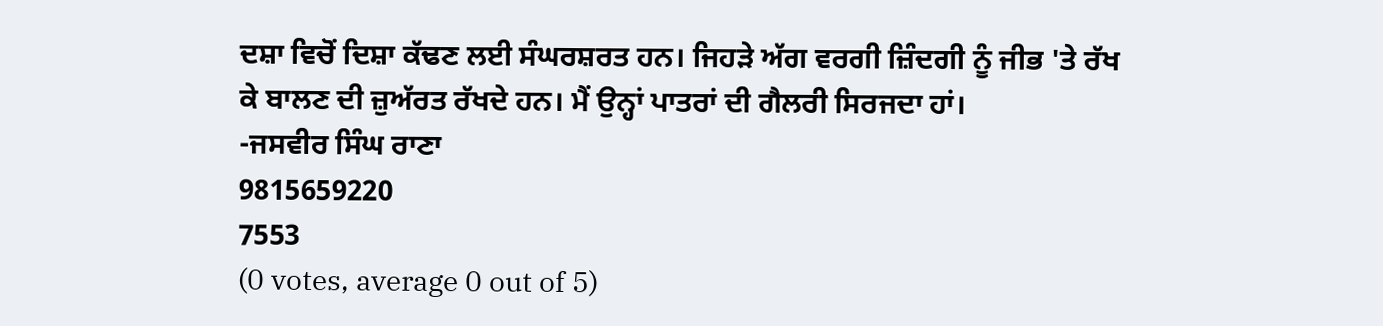ਦਸ਼ਾ ਵਿਚੋਂ ਦਿਸ਼ਾ ਕੱਢਣ ਲਈ ਸੰਘਰਸ਼ਰਤ ਹਨ। ਜਿਹੜੇ ਅੱਗ ਵਰਗੀ ਜ਼ਿੰਦਗੀ ਨੂੰ ਜੀਭ 'ਤੇ ਰੱਖ ਕੇ ਬਾਲਣ ਦੀ ਜ਼ੁਅੱਰਤ ਰੱਖਦੇ ਹਨ। ਮੈਂ ਉਨ੍ਹਾਂ ਪਾਤਰਾਂ ਦੀ ਗੈਲਰੀ ਸਿਰਜਦਾ ਹਾਂ।
-ਜਸਵੀਰ ਸਿੰਘ ਰਾਣਾ
9815659220
7553
(0 votes, average 0 out of 5)